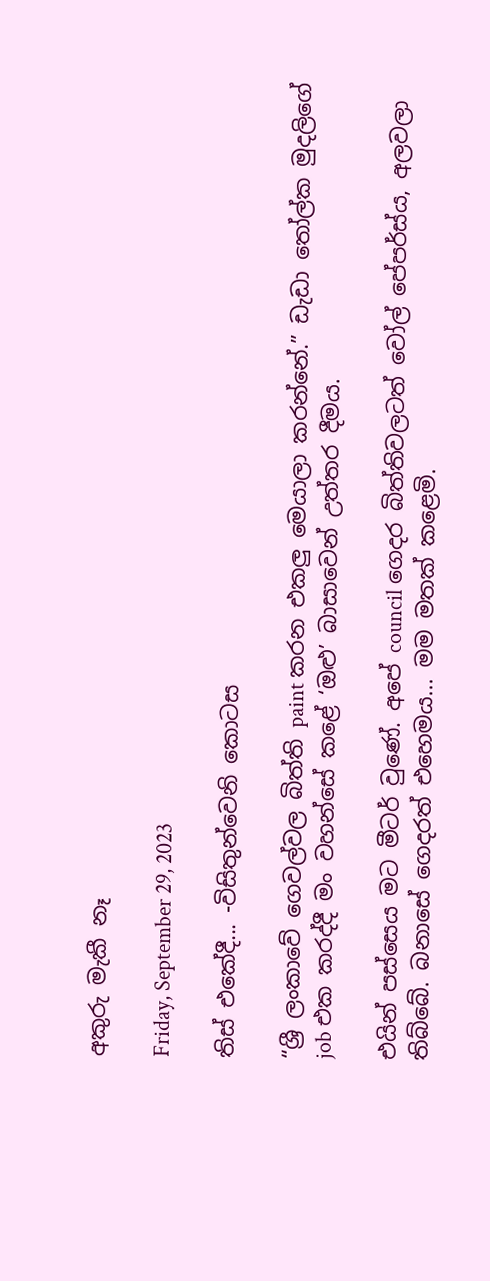අකුරු මැකී නෑ

Friday, September 29, 2023

තිස් එකේදී... -විසිතුන්වෙනි කොටස

“ශ්‍රී ලංකාවේ ගෙවල්වල බිත්ති paint කරන එකලු මෙයාලා කරන්නේ.” ඩැඩා තෝල්ක මුදලිගේ job එක කරද්දී මං වහන්සේ කළේ ‘ඔළු’ බාසාවෙන් උත්තර දීමය.

එයින් පස්සෙය මට මීටර් වුණේ. අපේ council ගෙදර බිත්තිවලටත් වෝල් පේපර්ස්ය, අලවලා තිබ්බේ. බනාසේ ගෙදරත් එහෙමය... මම මතක් කළෙමි.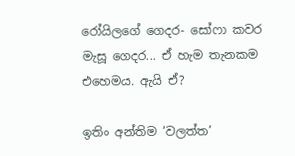රෝයිලගේ ගෙදර- සෝෆා කවර මැසූ ගෙදර... ඒ හැම තැනකම එහෙමය. ඇයි ඒ?

ඉතිං අන්තිම ‘වලත්ත’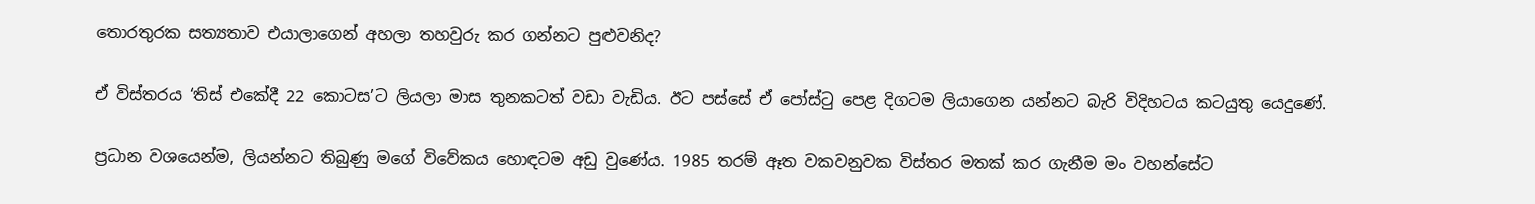තොරතුරක සත්‍යතාව එයාලාගෙන් අහලා තහවුරු කර ගන්නට පුළුවනිද?

ඒ විස්තරය ‘තිස් එකේදී 22 කොටස’ට ලියලා මාස තුනකටත් වඩා වැඩිය. ඊට පස්සේ ඒ පෝස්ටු පෙළ දිගටම ලියාගෙන යන්නට බැරි විදිහටය කටයුතු යෙදුණේ.

ප්‍රධාන වශයෙන්ම, ලියන්නට තිබුණු මගේ විවේකය හොඳටම අඩු වුණේය. 1985 තරම් ඈත වකවනුවක විස්තර මතක් කර ගැනීම මං වහන්සේට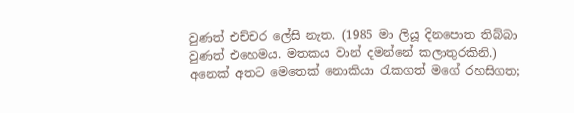වුණත් එච්චර ලේසි නැත. (1985 මා ලියූ දිනපොත තිබ්බා වුණත් එහෙමය. මතකය වාන් දමන්නේ කලාතුරකිනි.) අනෙක් අතට මෙතෙක් නොකියා රැකගත් මගේ රහසිගත;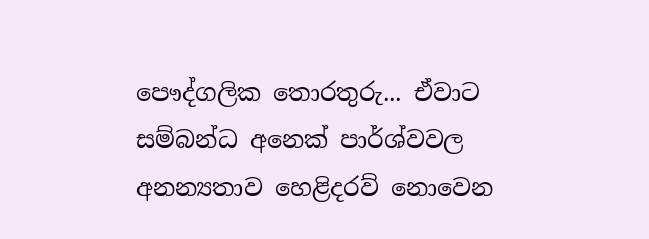පෞද්ගලික තොරතුරු... ඒවාට සම්බන්ධ අනෙක් පාර්ශ්වවල අනන්‍යතාව හෙළිදරව් නොවෙන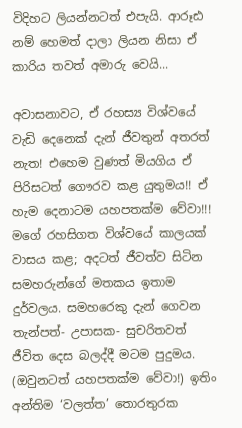විදිහට ලියන්නටත් එපැයි. ආරූඪ නම් හෙමත් දාලා ලියන නිසා ඒ කාරිය තවත් අමාරු වෙයි...

අවාසනාවට, ඒ රහස්‍ය විශ්වයේ වැඩි දෙනෙක් දැන් ජීවතුන් අතරත් නැත! එහෙම වුණත් මියගිය ඒ පිරිසටත් ගෞරව කළ යුතුමය!! ඒ හැම දෙනාටම යහපතක්ම වේවා!!!
මගේ රහසිගත විශ්වයේ කාලයක් වාසය කළ; අදටත් ජීවත්ව සිටින සමහරුන්ගේ මතකය ඉතාම දුර්වලය. සමහරෙකු දැන් ගෙවන තැන්පත්- උපාසක- සුචරිතවත් ජීවිත දෙස බලද්දී මටම පුදුමය. (ඔවුනටත් යහපතක්ම වේවා!) ඉතිං අන්තිම ‘වලත්ත’ තොරතුරක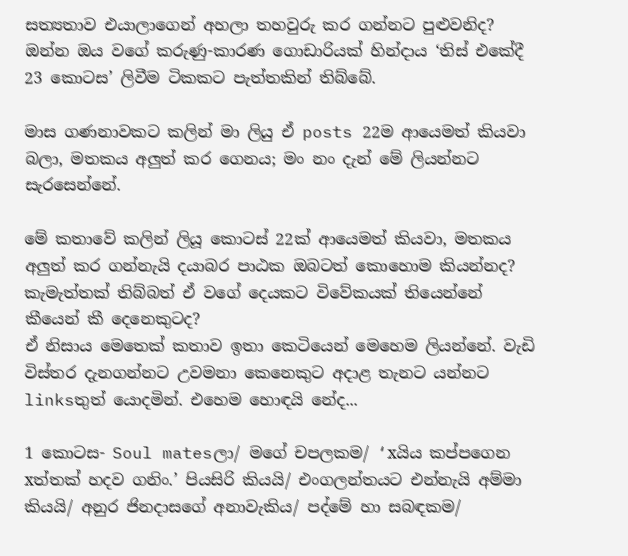සත්‍යතාව එයාලාගෙන් අහලා තහවුරු කර ගන්නට පුළුවනිද?
ඔන්න ඔය වගේ කරුණු-කාරණ ගොඩාරියක් හින්දාය ‘තිස් එකේදී 23 කොටස’ ලිවීම ටිකකට පැත්තකින් තිබ්බේ.

මාස ගණනාවකට කලින් මා ලියු ඒ posts 22ම ආයෙමත් කියවා බලා, මතකය අලුත් කර ගෙනය; මං නං දැන් මේ ලියන්නට සැරසෙන්නේ.

මේ කතාවේ කලින් ලියූ කොටස් 22ක් ආයෙමත් කියවා, මතකය අලුත් කර ගන්නැයි දයාබර පාඨක ඔබටත් කොහොම කියන්නද? කැමැත්තක් තිබ්බත් ඒ වගේ දෙයකට විවේකයක් තියෙන්නේ කීයෙන් කී දෙනෙකුටද?
ඒ නිසාය මෙතෙක් කතාව ඉතා කෙටියෙන් මෙහෙම ලියන්නේ. වැඩි විස්තර දැනගන්නට උවමනා කෙනෙකුට අදාළ තැනට යන්නට linksතුත් යොදමින්. එහෙම හොඳයි නේද...

1 කොටස- Soul matesලා/ මගේ චපලකම/ ‘xයිය කප්පගෙන xත්තක් හදව ගනිං.’ පියසිරි කියයි/ එංගලන්තයට එන්නැයි අම්මා කියයි/ අනුර ජිනදාසගේ අනාවැකිය/ පද්මේ හා සබඳකම/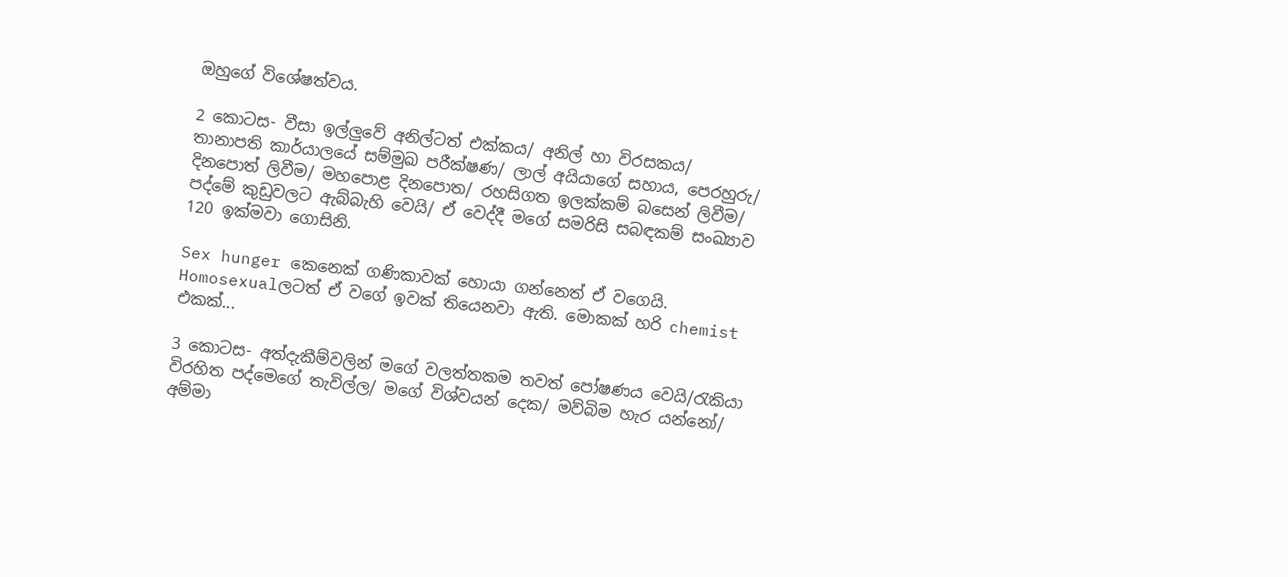ඔහුගේ විශේෂත්වය.

2 කොටස- වීසා ඉල්ලුවේ අනිල්ටත් එක්කය/ අනිල් හා විරසකය/ තානාපති කාර්යාලයේ සම්මුඛ පරීක්ෂණ/ ලාල් අයියාගේ සහාය, පෙරහුරු/ දිනපොත් ලිවීම/ මහපොළ දිනපොත/ රහසිගත ඉලක්කම් බසෙන් ලිවීම/ පද්මේ කුඩුවලට ඇබ්බැහි වෙයි/ ඒ වෙද්දී මගේ සමරිසි සබඳකම් සංඛ්‍යාව 120 ඉක්මවා ගොසිනි.

Sex hunger කෙනෙක් ගණිකාවක් හොයා ගන්නෙත් ඒ වගෙයි. Homosexualලටත් ඒ වගේ ඉවක් තියෙනවා ඇති. මොකක් හරි chemist එකක්...

3 කොටස- අත්දැකීම්වලින් මගේ වලත්තකම තවත් පෝෂණය වෙයි/රැකියා විරහිත පද්මෙගේ තැවිල්ල/ මගේ විශ්වයන් දෙක/ මව්බිම හැර යන්නෝ/ අම්මා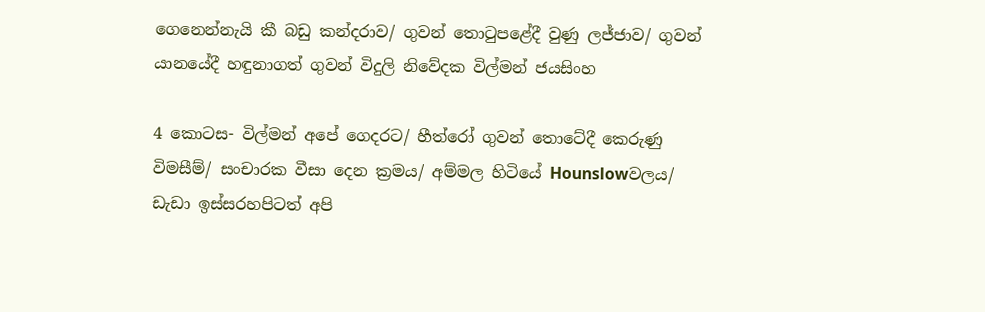ගෙනෙන්නැයි කී බඩු කන්දරාව/ ගුවන් තොටුපළේදී වුණු ලජ්ජාව/ ගුවන් යානයේදී හඳුනාගත් ගුවන් විදුලි නිවේදක විල්මන් ජයසිංහ

4 කොටස- විල්මන් අපේ ගෙදරට/ හීත්රෝ ගුවන් තොටේදී කෙරුණු විමසීම්/ සංචාරක වීසා දෙන ක්‍රමය/ අම්මල හිටියේ Hounslowවලය/ ඩැඩා ඉස්සරහපිටත් අපි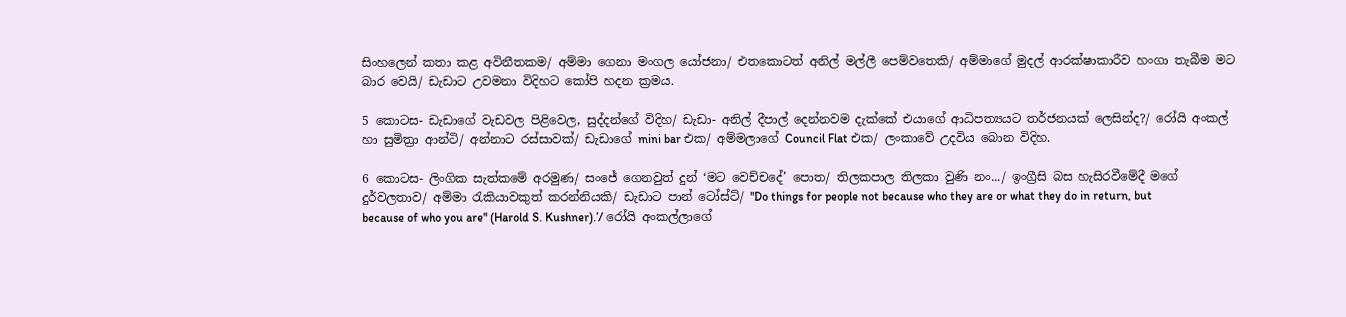සිංහලෙන් කතා කළ අවිනීතකම/ අම්මා ගෙනා මංගල යෝජනා/ එතකොටත් අනිල් මල්ලී පෙම්වතෙකි/ අම්මාගේ මුදල් ආරක්ෂාකාරීව හංගා තැබීම මට බාර වෙයි/ ඩැඩාට උවමනා විදිහට කෝපි හදන ක්‍රමය.

5 කොටස- ඩැඩාගේ වැඩවල පිළිවෙල, සුද්දන්ගේ විදිහ/ ඩැඩා- අනිල් දීපාල් දෙන්නවම දැක්කේ එයාගේ ආධිපත්‍යයට තර්ජනයක් ලෙසින්ද?/ රෝයි අංකල් හා සුමිත්‍රා ආන්ටි/ අන්නාට රස්සාවක්/ ඩැඩාගේ mini bar එක/ අම්මලාගේ Council Flat එක/ ලංකාවේ උදවිය බොන විදිහ.

6 කොටස- ලිංගික සැත්කමේ අරමුණ/ සංජේ ගෙනවුත් දුන් ‘මට වෙච්චදේ’ පොත/ තිලකපාල තිලකා වුණි නං.../ ඉංග්‍රීසි බස හැසිරවීමේදී මගේ දුර්වලතාව/ අම්මා රැකියාවකුත් කරන්නියකි/ ඩැඩාට පාන් ටෝස්ට්/ "Do things for people not because who they are or what they do in return, but because of who you are" (Harold S. Kushner).’/ රෝයි අංකල්ලාගේ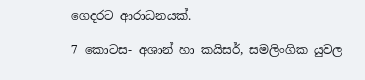ගෙදරට ආරාධනයක්.

7 කොටස- අශාන් හා කයිසර්, සමලිංගික යුවල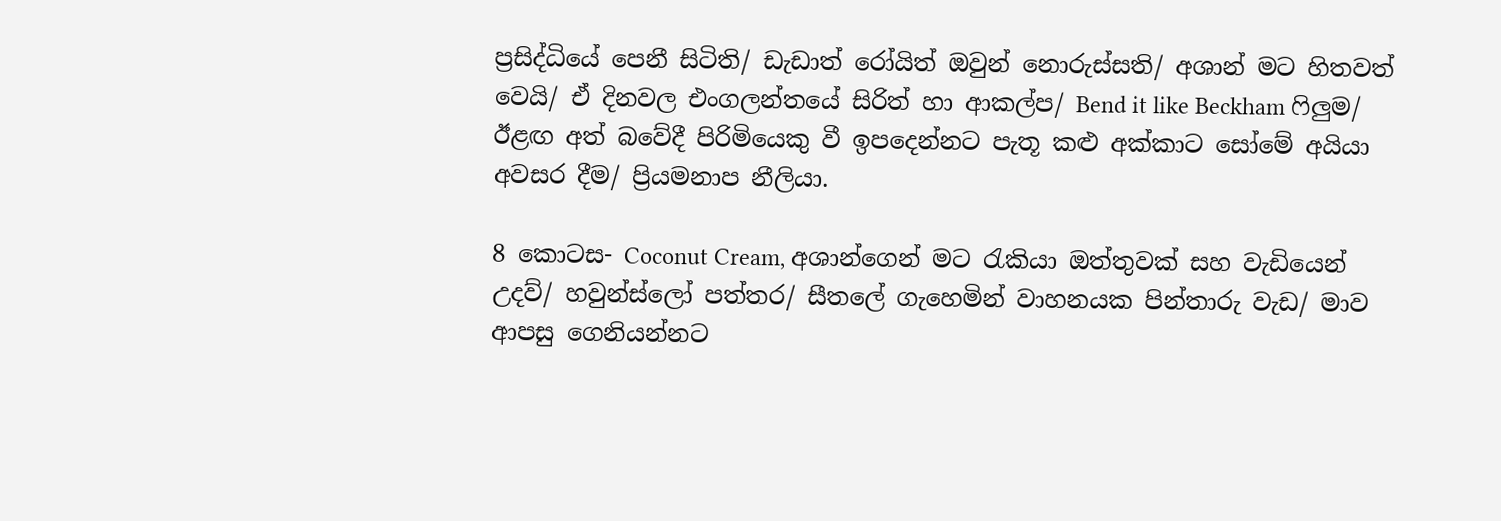ප්‍රසිද්ධියේ පෙනී සිටිති/ ඩැඩාත් රෝයිත් ඔවුන් නොරුස්සති/ අශාන් මට හිතවත් වෙයි/ ඒ දිනවල එංගලන්තයේ සිරිත් හා ආකල්ප/ Bend it like Beckham ෆිලුම/ ඊළඟ අත් බවේදී පිරිමියෙකු වී ඉපදෙන්නට පැතූ කළු අක්කාට සෝමේ අයියා අවසර දීම/ ප්‍රියමනාප නීලියා.

8 කොටස- Coconut Cream, අශාන්ගෙන් මට රැකියා ඔත්තුවක් සහ වැඩියෙන් උදව්/ හවුන්ස්ලෝ පත්තර/ සීතලේ ගැහෙමින් වාහනයක පින්තාරු වැඩ/ මාව ආපසු ගෙනියන්නට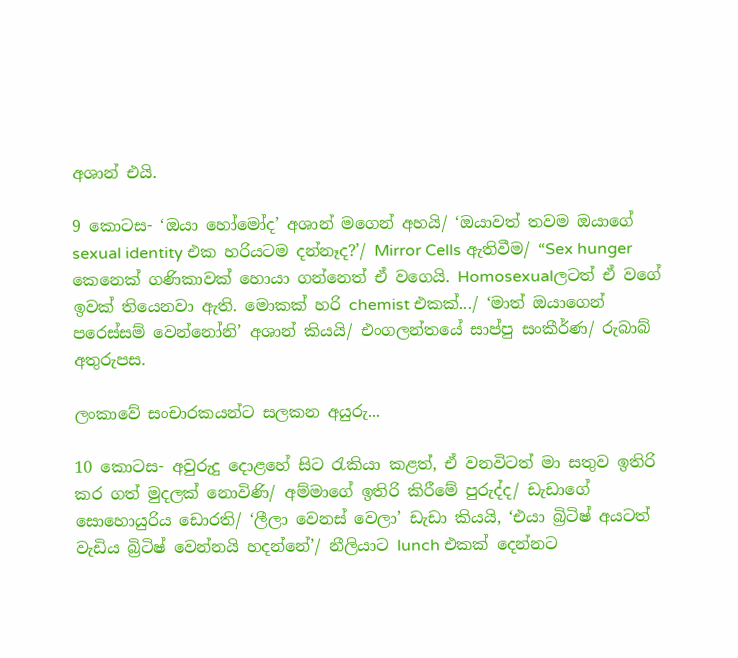අශාන් එයි.

9 කොටස- ‘ඔයා හෝමෝද’ අශාන් මගෙන් අහයි/ ‘ඔයාවත් තවම ඔයාගේ sexual identity එක හරියටම දන්නෑද?’/ Mirror Cells ඇතිවීම/ “Sex hunger කෙනෙක් ගණිකාවක් හොයා ගන්නෙත් ඒ වගෙයි. Homosexualලටත් ඒ වගේ ඉවක් තියෙනවා ඇති. මොකක් හරි chemist එකක්.../ ‘මාත් ඔයාගෙන් පරෙස්සම් වෙන්නෝනි’ අශාන් කියයි/ එංගලන්තයේ සාප්පු සංකීර්ණ/ රුබාබ් අතුරුපස.

ලංකාවේ සංචාරකයන්ට සලකන අයුරු...

10 කොටස- අවුරුදු දොළහේ සිට රැකියා කළත්, ඒ වනවිටත් මා සතුව ඉතිරි කර ගත් මුදලක් නොවිණි/ අම්මාගේ ඉතිරි කිරීමේ පුරුද්ද/ ඩැඩාගේ සොහොයුරිය ඩොරති/ ‘ලීලා වෙනස් වෙලා’ ඩැඩා කියයි, ‘එයා බ්‍රිටිෂ් අයටත් වැඩිය බ්‍රිටිෂ් වෙන්නයි හදන්නේ’/ නීලියාට lunch එකක් දෙන්නට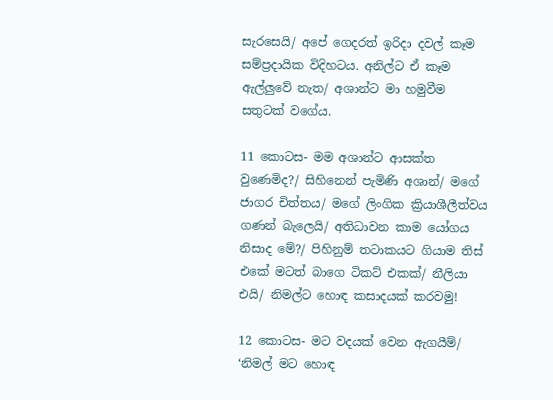සැරසෙයි/ අපේ ගෙදරත් ඉරිදා දවල් කෑම සම්ප්‍රදායික විදිහටය. අනිල්ට ඒ කෑම ඇල්ලුවේ නැත/ අශාන්ට මා හමුවීම සතුටක් වගේය.

11 කොටස- මම අශාන්ට ආසක්ත වුණෙමිද?/ සිහිනෙන් පැමිණි අශාන්/ මගේ ජාගර චිත්තය/ මගේ ලිංගික ක්‍රියාශීලීත්වය ගණන් බැලෙයි/ අතිධාවන කාම යෝගය නිසාද මේ?/ පිහිනුම් තටාකයට ගියාම තිස් එකේ මටත් බාගෙ ටිකට් එකක්/ නීලියා එයි/ නිමල්ට හොඳ කසාදයක් කරවමු!

12 කොටස- මට වදයක් වෙන ඇගයීම්/ ‘නිමල් මට හොඳ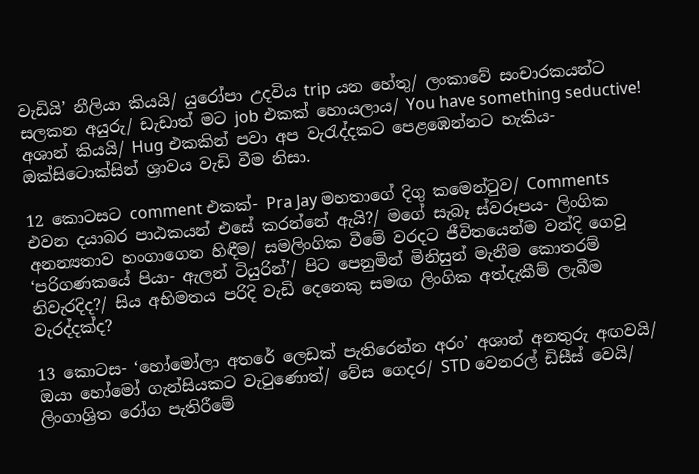වැඩියි’ නීලියා කියයි/ යුරෝපා උදවිය trip යන හේතු/ ලංකාවේ සංචාරකයන්ට සලකන අයුරු/ ඩැඩාත් මට job එකක් හොයලාය/ You have something seductive! අශාන් කියයි/ Hug එකකින් පවා අප වැරැද්දකට පෙළඹෙන්නට හැකිය- ඔක්සිටොක්සින් ශ්‍රාවය වැඩි වීම නිසා.

12 කොටසට comment එකක්- Pra Jay මහතාගේ දිගු කමෙන්ටුව/ Comments එවන දයාබර පාඨකයන් එසේ කරන්නේ ඇයි?/ මගේ සැබෑ ස්වරූපය- ලිංගික අනන්‍යතාව හංගාගෙන හිඳීම/ සමලිංගික වීමේ වරදට ජීවිතයෙන්ම වන්දි ගෙවූ ‘පරිගණකයේ පියා- ඇලන් ටියුරින්’/ පිට පෙනුමින් මිනිසුන් මැනීම කොතරම් නිවැරදිද?/ සිය අභිමතය පරිදි වැඩි දෙනෙකු සමඟ ලිංගික අත්දැකීම් ලැබීම වැරද්දක්ද?

13 කොටස- ‘හෝමෝලා අතරේ ලෙඩක් පැතිරෙන්න අරං’ අශාන් අනතුරු අඟවයි/ ඔයා හෝමෝ ගැන්සියකට වැටුණොත්/ වේස ගෙදර/ STD වෙනරල් ඩිසීස් වෙයි/ ලිංගාශ්‍රිත රෝග පැතිරීමේ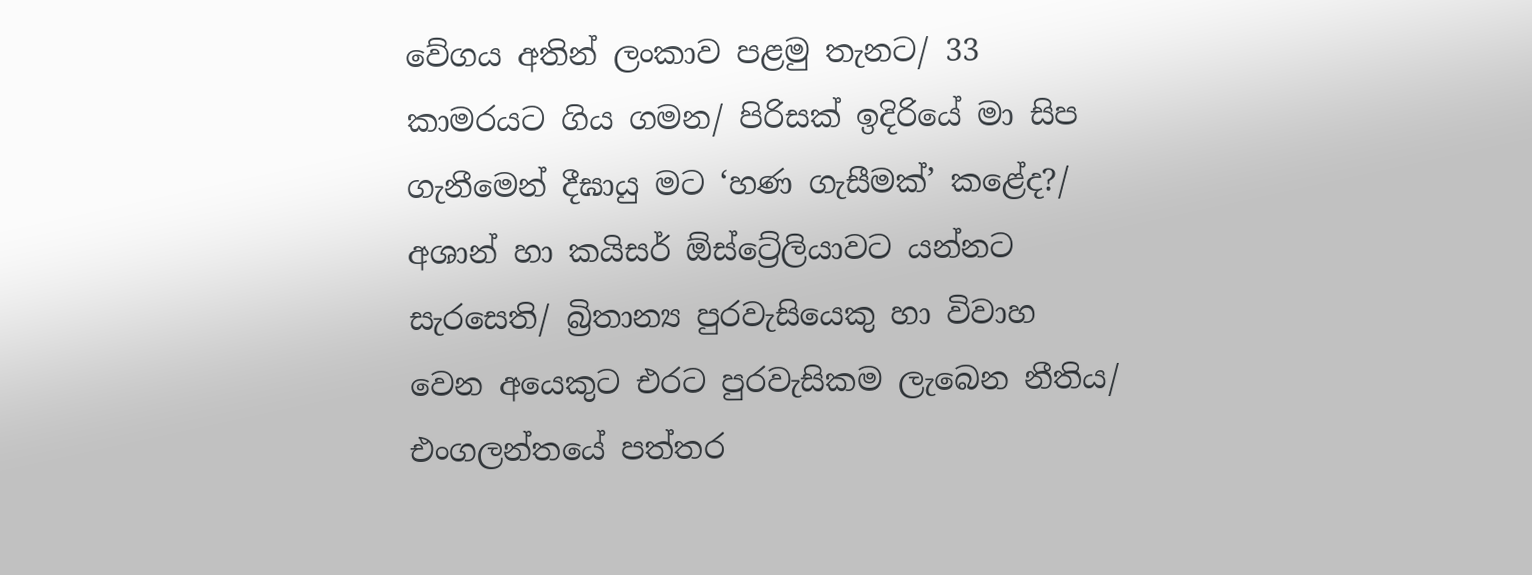වේගය අතින් ලංකාව පළමු තැනට/ 33 කාමරයට ගිය ගමන/ පිරිසක් ඉදිරියේ මා සිප ගැනීමෙන් දීඝායු මට ‘හණ ගැසීමක්’ කළේද?/ අශාන් හා කයිසර් ඕස්ට්‍රේලියාවට යන්නට සැරසෙති/ බ්‍රිතාන්‍ය පුරවැසියෙකු හා විවාහ වෙන අයෙකුට එරට පුරවැසිකම ලැබෙන නීතිය/ එංගලන්තයේ පත්තර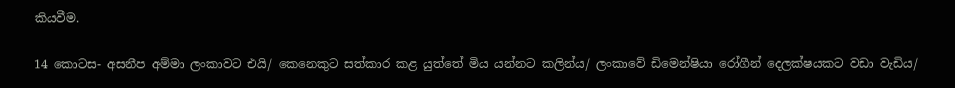කියවීම.

14 කොටස- අසනීප අම්මා ලංකාවට එයි/ කෙනෙකුට සත්කාර කළ යුත්තේ මිය යන්නට කලින්ය/ ලංකාවේ ඩිමෙන්ෂියා රෝගීන් දෙලක්ෂයකට වඩා වැඩිය/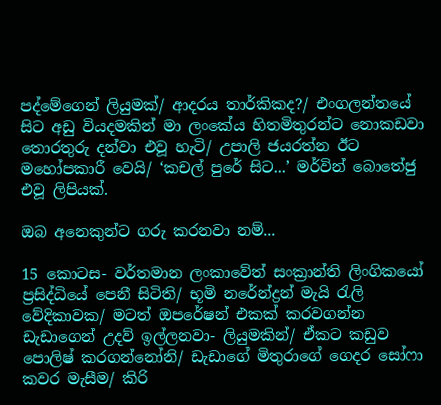පද්මේගෙන් ලියුමක්/ ආදරය තාර්කිකද?/ එංගලන්තයේ සිට අඩු වියදමකින් මා ලංකේය හිතමිතුරන්ට නොකඩවා තොරතුරු දන්වා එවූ හැටි/ උපාලි ජයරත්න ඊට මහෝපකාරී වෙයි/ ‘කචල් පුරේ සිට...’ මර්වින් බොතේජු එවූ ලිපියක්.

ඔබ අනෙකුන්ට ගරු කරනවා නම්...

15 කොටස- වර්තමාන ලංකාවේත් සංක්‍රාන්ති ලිංගිකයෝ ප්‍රසිද්ධියේ පෙනී සිටිති/ භූමි නරේන්ද්‍රන් මැයි රැලි වේදිකාවක/ මටත් ඔපරේෂන් එකක් කරවගන්න ඩැඩාගෙන් උදව් ඉල්ලනවා- ලියුමකින්/ ඒකට කඩුව පොලිෂ් කරගන්නෝනි/ ඩැඩාගේ මිතුරාගේ ගෙදර සෝෆා කවර මැසීම/ කිරි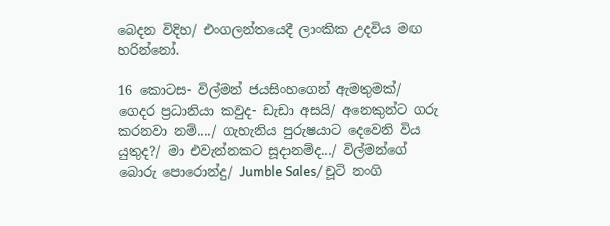බෙදන විදිහ/ එංගලන්තයෙදී ලාංකික උදවිය මඟ හරින්නෝ.

16 කොටස- විල්මන් ජයසිංහගෙන් ඇමතුමක්/ ගෙදර ප්‍රධානියා කවුද- ඩැඩා අසයි/ අනෙකුන්ට ගරු කරනවා නම්..../ ගැහැනිය පුරුෂයාට දෙවෙනි විය යුතුද?/ මා එවැන්නකට සූදානම්ද.../ විල්මන්ගේ බොරු පොරොන්දු/ Jumble Sales/ චූටි නංගි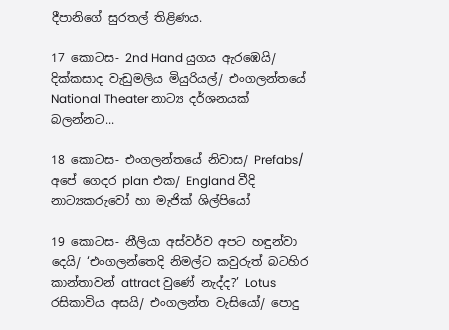දීපානිගේ සුරතල් තිළිණය.

17 කොටස- 2nd Hand යුගය ඇරඹෙයි/ දික්කසාද වැඩුමලිය මියුරියල්/ එංගලන්තයේ National Theater නාට්‍ය දර්ශනයක් බලන්නට...

18 කොටස- එංගලන්තයේ නිවාස/ Prefabs/ අපේ ගෙදර plan එක/ England වීදි නාට්‍යකරුවෝ හා මැජික් ශිල්පියෝ

19 කොටස- නීලියා අස්වර්ව අපට හඳුන්වා දෙයි/ ‘එංගලන්තෙදි නිමල්ට කවුරුත් බටහිර කාන්තාවන් attract වුණේ නැද්ද?’ Lotus රසිකාවිය අසයි/ එංගලන්ත වැසියෝ/ පොදු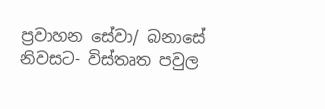ප්‍රවාහන සේවා/ බනාසේ නිවසට- විස්තෘත පවුල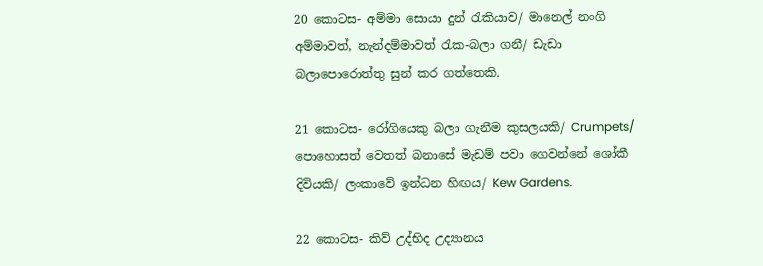20 කොටස- අම්මා සොයා දුන් රැකියාව/ මානෙල් නංගි අම්මාවත්, නැන්දම්මාවත් රැක-බලා ගනී/ ඩැඩා බලාපොරොත්තු සුන් කර ගත්තෙකි.

21 කොටස- රෝගියෙකු බලා ගැනීම කුසලයකි/ Crumpets/ පොහොසත් වෙතත් බනාසේ මැඩම් පවා ගෙවන්නේ ශෝකී දිවියකි/ ලංකාවේ ඉන්ධන හිඟය/ Kew Gardens.

22 කොටස- කිව් උද්භිද උද්‍යානය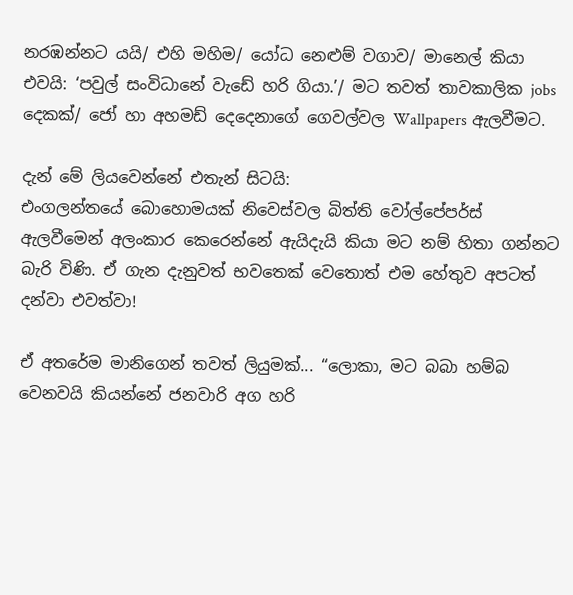නරඹන්නට යයි/ එහි මහිම/ යෝධ නෙළුම් වගාව/ මානෙල් කියා එවයි: ‘පවුල් සංවිධානේ වැඩේ හරි ගියා.’/ මට තවත් තාවකාලික jobs දෙකක්/ ජෝ හා අහමඩ් දෙදෙනාගේ ගෙවල්වල Wallpapers ඇලවීමට.

දැන් මේ ලියවෙන්නේ එතැන් සිටයි:
එංගලන්තයේ බොහොමයක් නිවෙස්වල බිත්ති වෝල්පේපර්ස් ඇලවීමෙන් අලංකාර කෙරෙන්නේ ඇයිදැයි කියා මට නම් හිතා ගන්නට බැරි විණි. ඒ ගැන දැනුවත් භවතෙක් වෙතොත් එම හේතුව අපටත් දන්වා එවත්වා!

ඒ අතරේම මානිගෙන් තවත් ලියුමක්... “ලොකා, මට බබා හම්බ වෙනවයි කියන්නේ ජනවාරි අග හරි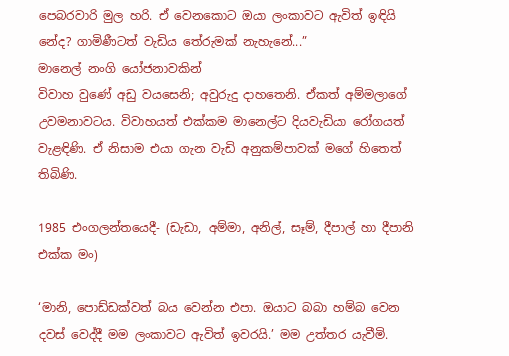පෙබරවාරි මුල හරි. ඒ වෙනකොට ඔයා ලංකාවට ඇවිත් ඉඳියි නේද? ගාමිණීටත් වැඩිය තේරුමක් නැහැනේ...”
මානෙල් නංගි යෝජනාවකින්
විවාහ වුණේ අඩු වයසෙනි; අවුරුදු දාහතෙනි. ඒකත් අම්මලාගේ උවමනාවටය. විවාහයත් එක්කම මානෙල්ට දියවැඩියා රෝගයත් වැළඳිණි. ඒ නිසාම එයා ගැන වැඩි අනුකම්පාවක් මගේ හිතෙත් තිබිණි.

1985 එංගලන්තයෙදී- (ඩැඩා, අම්මා, අනිල්, සෑම්, දීපාල් හා දීපානි එක්ක මං)

‘මානි, පොඩ්ඩක්වත් බය වෙන්න එපා. ඔයාට බබා හම්බ වෙන දවස් වෙද්දී මම ලංකාවට ඇවිත් ඉවරයි.’ මම උත්තර යැවීමි.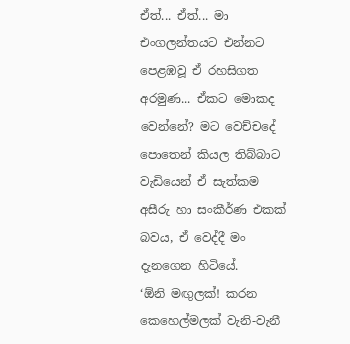ඒත්... ඒත්... මා එංගලන්තයට එන්නට පෙළඹවූ ඒ රහසිගත අරමුණ... ඒකට මොකද වෙන්නේ? මට වෙච්චදේ පොතෙන් කියල තිබ්බාට වැඩියෙන් ඒ සැත්කම අසීරු හා සංකීර්ණ එකක් බවය, ඒ වෙද්දී මං දැනගෙන හිටියේ.
‘ඕනි මඟුලක්! කරන කෙහෙල්මලක් වැනි-වැනී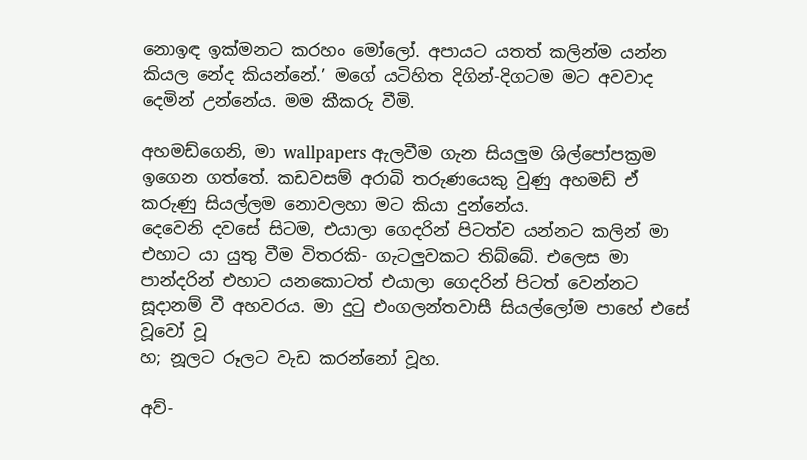නොඉඳ ඉක්මනට කරහං මෝලෝ. අපායට යතත් කලින්ම යන්න කියල නේද කියන්නේ.’ මගේ යටිහිත දිගින්-දිගටම මට අවවාද දෙමින් උන්නේය. මම කීකරු වීමි.

අහමඩ්ගෙනි, මා wallpapers ඇලවීම ගැන සියලුම ශිල්පෝපක්‍රම ඉගෙන ගත්තේ. කඩවසම් අරාබි තරුණයෙකු වුණු අහමඩ් ඒ කරුණු සියල්ලම නොවලහා මට කියා දුන්නේය.
දෙවෙනි දවසේ සිටම, එයාලා ගෙදරින් පිටත්ව යන්නට කලින් මා එහාට යා යුතු වීම විතරකි- ගැටලුවකට තිබ්බේ. එලෙස මා පාන්දරින් එහාට යනකොටත් එයාලා ගෙදරින් පිටත් වෙන්නට සූදානම් වී අහවරය. මා දුටු එංගලන්තවාසී සියල්ලෝම පාහේ එසේ වූවෝ වූ
හ; නූලට රූලට වැඩ කරන්නෝ වූහ.

අව්-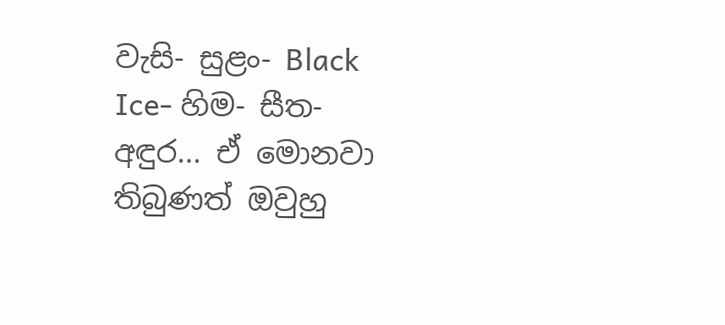වැසි- සුළං- Black Ice- හිම- සීත- අඳුර... ඒ මොනවා තිබුණත් ඔවුහු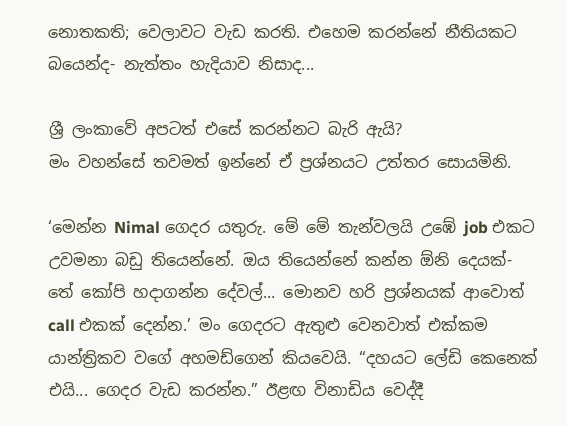නොතකති; වෙලාවට වැඩ කරති. එහෙම කරන්නේ නීතියකට බයෙන්ද- නැත්තං හැදියාව නිසාද...

ශ්‍රී ලංකාවේ අපටත් එසේ කරන්නට බැරි ඇයි?
මං වහන්සේ තවමත් ඉන්නේ ඒ ප්‍රශ්නයට උත්තර සොයමිනි.

‘මෙන්න Nimal ගෙදර යතුරු. මේ මේ තැන්වලයි උඹේ job එකට උවමනා බඩු තියෙන්නේ. ඔය තියෙන්නේ කන්න ඕනි දෙයක්- තේ කෝපි හදාගන්න දේවල්... මොනව හරි ප්‍රශ්නයක් ආවොත් call එකක් දෙන්න.’ මං ගෙදරට ඇතුළු වෙනවාත් එක්කම යාන්ත්‍රිකව වගේ අහමඩ්ගෙන් කියවෙයි. “දහයට ලේඩි කෙනෙක් එයි... ගෙදර වැඩ කරන්න.” ඊළඟ විනාඩිය වෙද්දී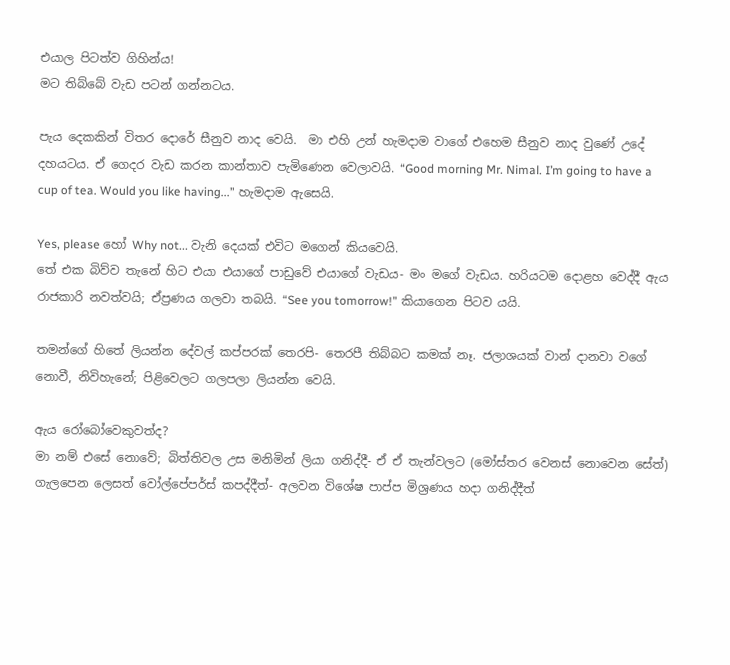එයාල පිටත්ව ගිහින්ය!
මට තිබ්බේ වැඩ පටන් ගන්නටය.

පැය දෙකකින් විතර දොරේ සීනුව නාද වෙයි.  මා එහි උන් හැමදාම වාගේ එහෙම සීනුව නාද වුණේ උදේ දහයටය. ඒ ගෙදර වැඩ කරන කාන්තාව පැමිණෙන වෙලාවයි. “Good morning Mr. Nimal. I’m going to have a cup of tea. Would you like having...” හැමදාම ඇසෙයි.

Yes, please හෝ Why not... වැනි දෙයක් එවිට මගෙන් කියවෙයි.
තේ එක බිව්ව තැනේ හිට එයා එයාගේ පාඩුවේ එයාගේ වැඩය- මං මගේ වැඩය. හරියටම දොළහ වෙද්දී ඇය රාජකාරි නවත්වයි; ඒප්‍රණය ගලවා තබයි. “See you tomorrow!” කියාගෙන පිටව යයි.

තමන්ගේ හිතේ ලියන්න දේවල් කප්පරක් තෙරපි- තෙරපී තිබ්බට කමක් නෑ. ජලාශයක් වාන් දානවා වගේ නොවී, නිවිහැනේ; පිළිවෙලට ගලපලා ලියන්න වෙයි.

ඇය රෝබෝවෙකුවත්ද?
මා නම් එසේ නොවේ; බිත්තිවල උස මනිමින් ලියා ගනිද්දී- ඒ ඒ තැන්වලට (මෝස්‌තර වෙනස් නොවෙන සේත්) ගැලපෙන ලෙසත් වෝල්පේපර්ස් කපද්දීත්- අලවන විශේෂ පාප්ප මිශ්‍රණය හදා ගනිද්දීත්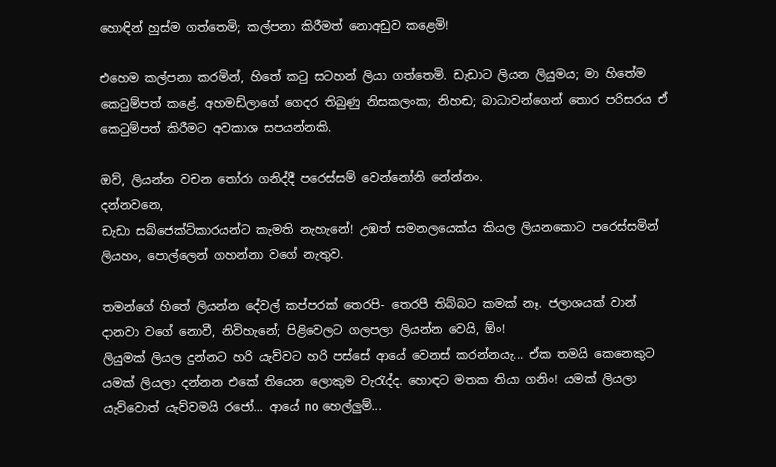හොඳින් හුස්ම ගත්තෙමි; කල්පනා කිරීමත් නොඅඩුව කළෙමි!

එහෙම කල්පනා කරමින්, හිතේ කටු සටහන් ලියා ගත්තෙමි. ඩැඩාට ලියන ලියුමය; මා හිතේම කෙටුම්පත් කළේ. අහමඩ්ලාගේ ගෙදර තිබුණු නිසකලංක; නිහඬ; බාධාවන්ගෙන් තොර පරිසරය ඒ කෙටුම්පත් කිරීමට අවකාශ සපයන්නකි.

ඔව්, ලියන්න වචන තෝරා ගනිද්දී පරෙස්සම් වෙන්නෝනි නේන්නං.
දන්නවනෙ,
ඩැඩා සබ්ජෙක්ට්කාරයන්ට කැමති නැහැනේ! උඹත් සමනලයෙක්ය කියල ලියනකොට පරෙස්සමින් ලියහං, පොල්ලෙන් ගහන්නා වගේ නැතුව.

තමන්ගේ හිතේ ලියන්න දේවල් කප්පරක් තෙරපි- තෙරපී තිබ්බට කමක් නෑ. ජලාශයක් වාන් දානවා වගේ නොවී, නිවිහැනේ; පිළිවෙලට ගලපලා ලියන්න වෙයි, ඕං!
ලියුමක් ලියල දුන්නට හරි යැව්වට හරි පස්සේ ආයේ වෙනස් කරන්නයැ... ඒක තමයි කෙනෙකුට යමක් ලියලා දන්නන එකේ තියෙන ලොකුම වැරැද්ද. හොඳට මතක තියා ගනිං! යමක් ලියලා යැව්වොත් යැව්වමයි රජෝ... ආයේ no හෙල්ලුම්...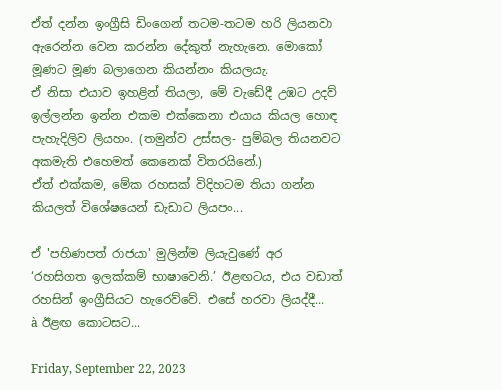ඒත් දන්න ඉංග්‍රීසි ඩිංගෙන් තටම-තටම හරි ලියනවා ඇරෙන්න වෙන කරන්න දේකුත් නැහැනෙ. මොකෝ මූණට මූණ බලාගෙන කියන්නං කියලයැ.
ඒ නිසා එයාව ඉහළින් තියලා, මේ වැඩේදී උඹට උදව් ඉල්ලන්න ඉන්න එකම එක්කෙනා එයාය කියල හොඳ පැහැදිලිව ලියහං. (තමුන්ව උස්සල- පුම්බල තියනවට අකමැති එහෙමත් කෙනෙක් විතරයිනේ.)
ඒත් එක්කම, මේක රහසක් විදිහටම තියා ගන්න කියලත් විශේෂයෙන් ඩැඩාට ලියපං...

ඒ 'පහිණපත් රාජයා' මුලින්ම ලියැවුණේ අර ‘රහසිගත ඉලක්කම් භාෂාවෙනි.’ ඊළඟටය, එය වඩාත් රහසින් ඉංග්‍රීසියට හැරෙව්වේ. එසේ හරවා ලියද්දී...
à ඊළඟ කොටසට...

Friday, September 22, 2023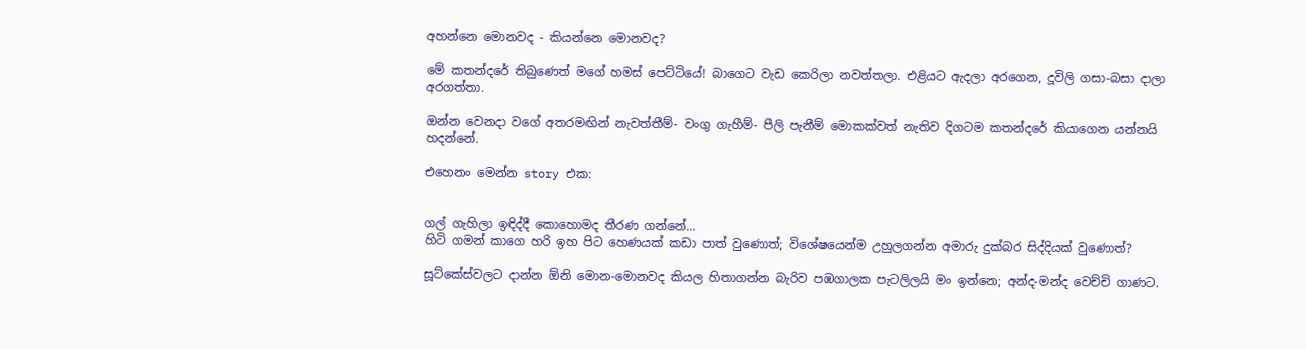අහන්නෙ මොනවද - කියන්නෙ මොනවද?

මේ කතන්දරේ තිබුණෙත් මගේ හමස් පෙට්ටියේ! බාගෙට වැඩ කෙරිලා නවත්තලා. එළියට ඇදලා අරගෙන, දූවිලි ගසා-බසා දාලා අරගත්තා.

ඔන්න වෙනදා වගේ අතරමඟින් නැවත්තීම්- වංගු ගැහීම්- පීලි පැනීම් මොකක්වත් නැතිව දිගටම කතන්දරේ කියාගෙන යන්නයි හදන්නේ.

එහෙනං මෙන්න story එක:


ගල් ගැහිලා ඉඳිද්දී කොහොමද තීරණ ගන්නේ...
හිටි ගමන් කාගෙ හරි ඉහ පිට හෙණයක් කඩා පාත් වුණොත්; විශේෂයෙන්ම උහුලගන්න අමාරු දුක්බර සිද්දියක් වුණොත්?

සූට්කේස්වලට දාන්න ඕනි මොන-මොනවද කියල හිතාගන්න බැරිව පඹගාලක පැටලිලයි මං ඉන්නෙ; අන්ද-මන්ද වෙච්චි ගාණට.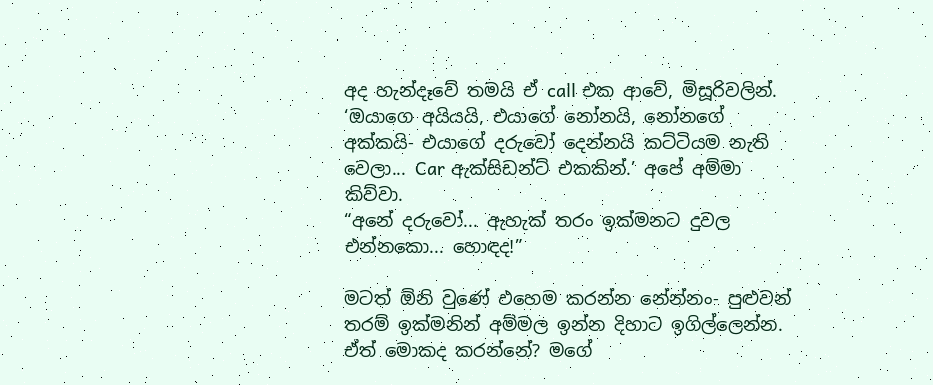අද හැන්දෑවේ තමයි ඒ call එක ආවේ, මිසූරිවලින්. ‘ඔයාගෙ අයියයි, එයාගේ නෝනයි, නෝනගේ අක්කයි- එයාගේ දරුවෝ දෙන්නයි කට්ටියම නැති වෙලා... Car ඇක්සිඩන්ට් එකකින්.’ අපේ අම්මා කිව්වා.
“අනේ දරුවෝ... ඇහැක් තරං ඉක්මනට දුවල එන්නකො... හොඳද!”

මටත් ඕනි වුණේ එහෙම කරන්න නේන්නං- පුළුවන් තරම් ඉක්මනින් අම්මල ඉන්න දිහාට ඉගිල්ලෙන්න.
ඒත් මොකද කරන්නේ? මගේ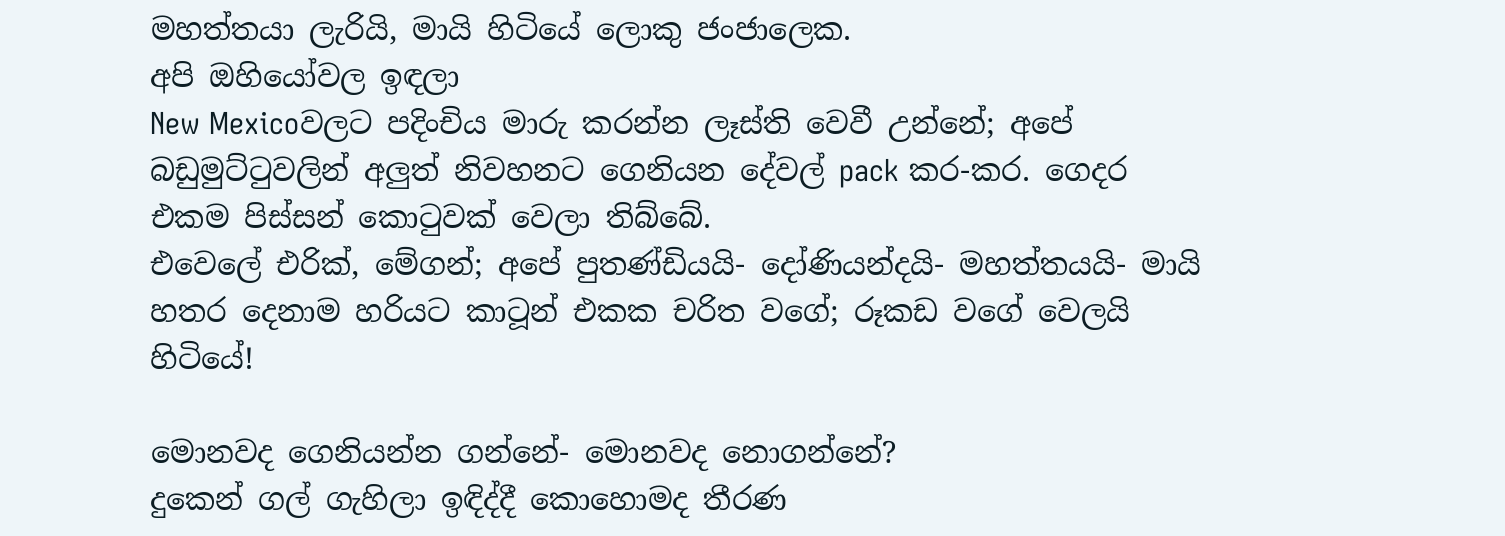මහත්තයා ලැරියි, මායි හිටියේ ලොකු ජංජාලෙක.
අපි ඔහියෝවල ඉඳලා
New Mexicoවලට පදිංචිය මාරු කරන්න ලෑස්ති වෙවී උන්නේ; අපේ බඩුමුට්ටුවලින් අලුත් නිවහනට ගෙනියන දේවල් pack කර-කර. ගෙදර එකම පිස්සන් කොටුවක් වෙලා තිබ්බේ.
එවෙලේ එරික්, මේගන්; අපේ පුතණ්ඩියයි- දෝණියන්දයි- මහත්තයයි- මායි හතර දෙනාම හරියට කාටූන් එකක චරිත වගේ; රූකඩ වගේ වෙලයි හිටියේ!

මොනවද ගෙනියන්න ගන්නේ- මොනවද නොගන්නේ?
දුකෙන් ගල් ගැහිලා ඉඳිද්දී කොහොමද තීරණ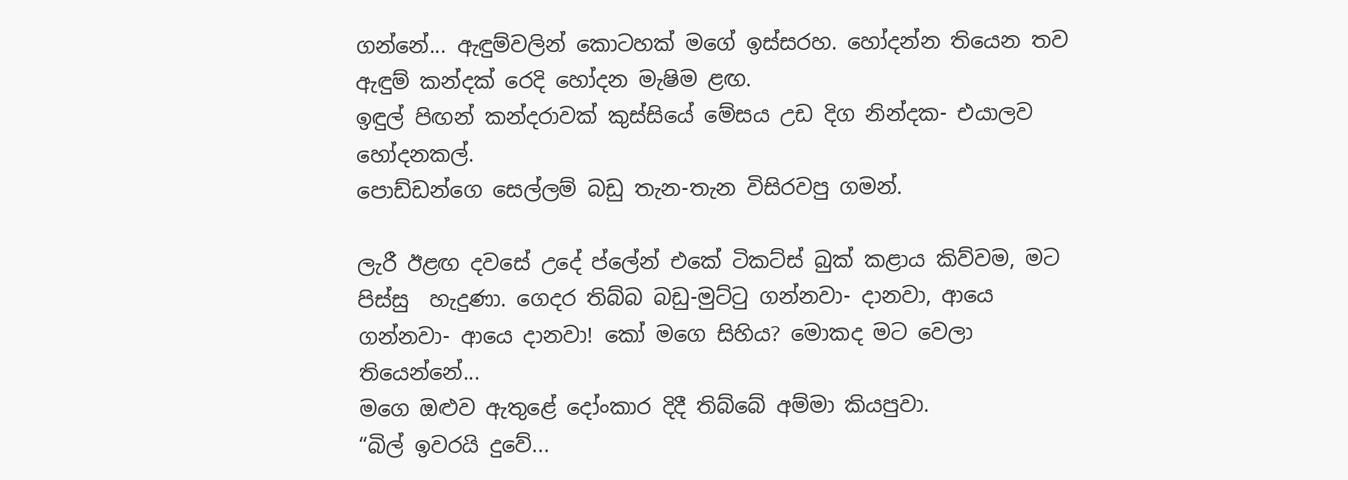ගන්නේ... ඇඳුම්වලින් කොටහක් මගේ ඉස්සරහ. හෝදන්න තියෙන තව ඇඳුම් කන්දක් රෙදි හෝදන මැෂිම ළඟ.
ඉඳුල් පිඟන් කන්දරාවක් කුස්සියේ මේසය උඩ දිග නින්දක- එයාලව හෝදනකල්.
පොඩ්ඩන්ගෙ සෙල්ලම් බඩු තැන-තැන විසිරවපු ගමන්.

ලැරී ඊළඟ දවසේ උදේ ප්ලේන් එකේ ටිකට්ස් බුක් කළාය කිව්වම, මට පිස්සු  හැදුණා. ගෙදර තිබ්බ බඩු-මුට්ටු ගන්නවා- දානවා, ආයෙ ගන්නවා- ආයෙ දානවා! කෝ මගෙ සිහිය? මොකද මට වෙලා තියෙන්නේ...
මගෙ ඔළුව ඇතුළේ දෝංකාර දිදී තිබ්බේ අම්මා කියපුවා.
“බිල් ඉවරයි දුවේ...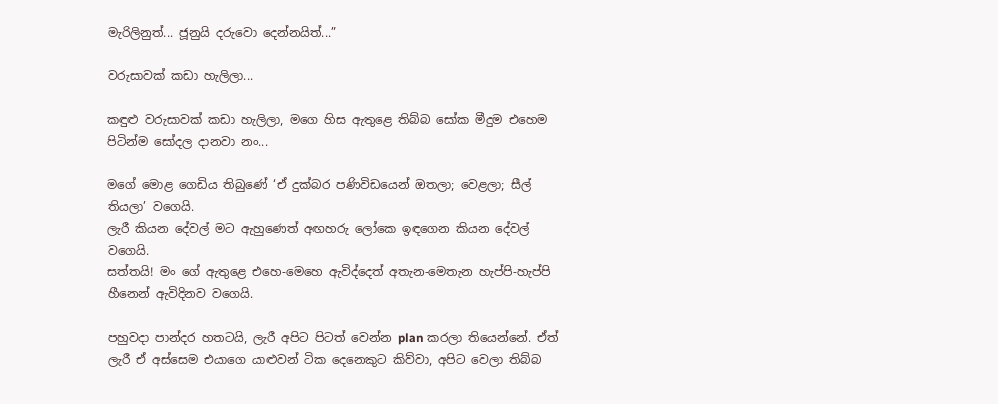මැරිලිනුත්... ජූනුයි දරුවො දෙන්නයිත්...”

වරුසාවක් කඩා හැලිලා...

කඳුළු වරුසාවක් කඩා හැලිලා, මගෙ හිස ඇතුළෙ තිබ්බ සෝක මීදුම එහෙම පිටින්ම සෝදල දානවා නං...

මගේ මොළ ගෙඩිය තිබුණේ ‘ඒ දුක්බර පණිවිඩයෙන් ඔතලා; වෙළලා; සීල් තියලා’ වගෙයි.
ලැරී කියන දේවල් මට ඇහුණෙත් අඟහරු ලෝකෙ ඉඳගෙන කියන දේවල් වගෙයි.
සත්තයි! මං ගේ ඇතුළෙ එහෙ-මෙහෙ ඇවිද්දෙත් අතැන-මෙතැන හැප්පි-හැප්පි හීනෙන් ඇවිදිනව වගෙයි.

පහුවදා පාන්දර හතටයි, ලැරී අපිට පිටත් වෙන්න plan කරලා තියෙන්නේ. ඒත් ලැරී ඒ අස්සෙම එයාගෙ යාළුවන් ටික දෙනෙකුට කිව්වා, අපිට වෙලා තිබ්බ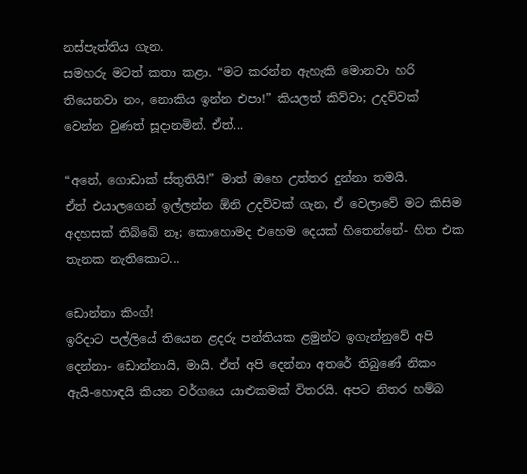නස්පැත්තිය ගැන.
සමහරු මටත් කතා කළා. “මට කරන්න ඇහැකි මොනවා හරි තියෙනවා නං, නොකිය ඉන්න එපා!” කියලත් කිව්වා; උදව්වක් වෙන්න වුණත් සූදානමින්. ඒත්...

“අනේ, ගොඩාක් ස්තුතියි!” මාත් ඔහෙ උත්තර දුන්නා තමයි.
ඒත් එයාලගෙන් ඉල්ලන්න ඕනි උදව්වක් ගැන, ඒ වෙලාවේ මට කිසිම අදහසක් තිබ්බේ නෑ; කොහොමද එහෙම දෙයක් හිතෙන්නේ- හිත එක තැනක නැතිකොට...

ඩොන්නා කිංග්!
ඉරිදාට පල්ලියේ තියෙන ළදරු පන්තියක ළමුන්ට ඉගැන්නුවේ අපි දෙන්නා- ඩොන්නායි, මායි. ඒත් අපි දෙන්නා අතරේ තිබුණේ නිකං ඇයි-හොඳයි කියන වර්ගයෙ යාළුකමක් විතරයි. අපට නිතර හම්බ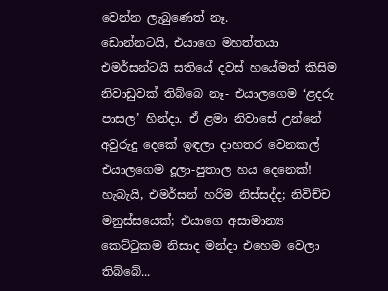වෙන්න ලැබුණෙත් නෑ.
ඩොන්නටයි, එයාගෙ මහත්තයා එමර්සන්ටයි සතියේ දවස් හයේමත් කිසිම නිවාඩුවක් තිබ්බෙ නෑ- එයාලගෙම ‘ළදරු පාසල’ හින්දා. ඒ ළමා නිවාසේ උන්නේ අවුරුදු දෙකේ ඉඳලා දාහතර වෙනකල් එයාලගෙම දූලා-පුතාල හය දෙනෙක්! හැබැයි, එමර්සන් හරිම නිස්සද්ද; නිවිච්ච මනුස්සයෙක්; එයාගෙ අසාමාන්‍ය කෙට්ටුකම නිසාද මන්දා එහෙම වෙලා තිබ්බේ...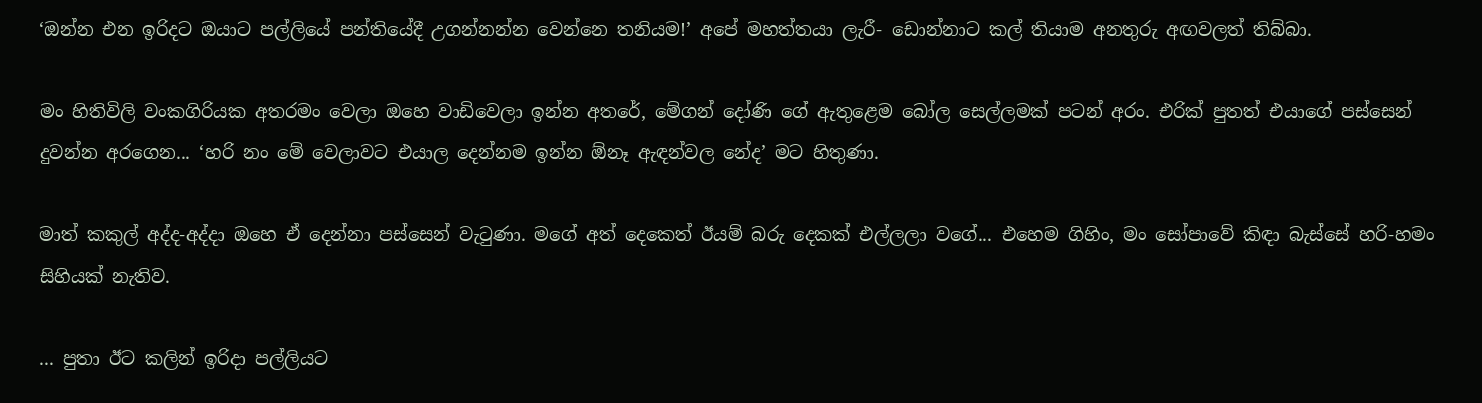‘ඔන්න එන ඉරිදට ඔයාට පල්ලියේ පන්තියේදී උගන්නන්න වෙන්නෙ තනියම!’ අපේ මහත්තයා ලැරී- ඩොන්නාට කල් තියාම අනතුරු අඟවලත් තිබ්බා.

මං හිතිවිලි වංකගිරියක අතරමං වෙලා ඔහෙ වාඩිවෙලා ඉන්න අතරේ, මේගන් දෝණි ගේ ඇතුළෙම බෝල සෙල්ලමක් පටන් අරං. එරික් පුතත් එයාගේ පස්සෙන් දුවන්න අරගෙන... ‘හරි නං මේ වෙලාවට එයාල දෙන්නම ඉන්න ඕනෑ ඇඳන්වල නේද’ මට හිතුණා.

මාත් කකුල් අද්ද-අද්දා ඔහෙ ඒ දෙන්නා පස්සෙන් වැටුණා. මගේ අත් දෙකෙත් ඊයම් බරු දෙකක් එල්ලලා වගේ... එහෙම ගිහිං, මං සෝපාවේ කිඳා බැස්සේ හරි-හමං සිහියක් නැතිව.

... පුතා ඊට කලින් ඉරිදා පල්ලියට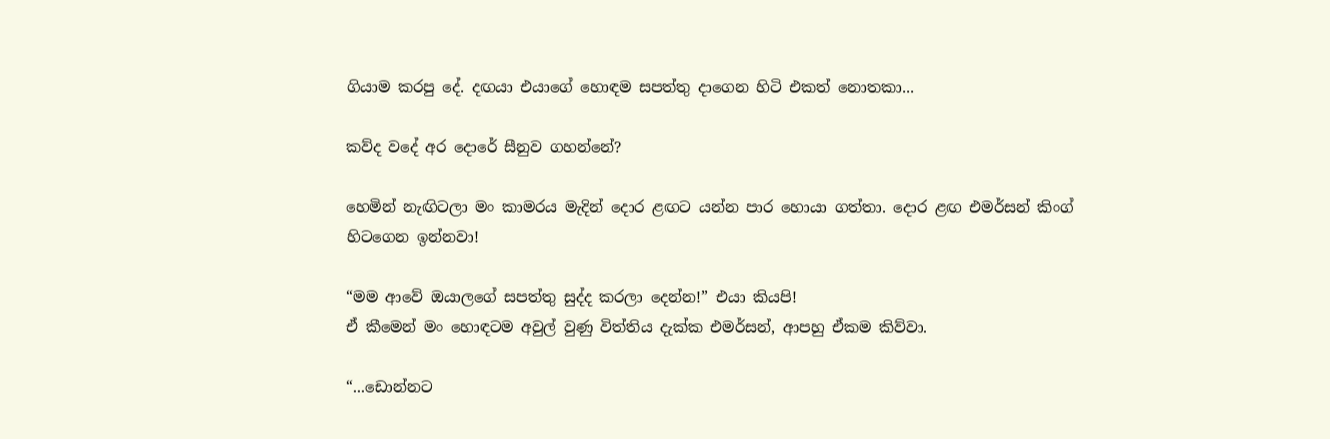ගියාම කරපු දේ. දඟයා එයාගේ හොඳම සපත්තු දාගෙන හිටි එකත් නොතකා...

කව්ද වදේ අර දොරේ සීනුව ගහන්නේ?

හෙමින් නැඟිටලා මං කාමරය මැදින් දොර ළඟට යන්න පාර හොයා ගත්තා. දොර ළඟ එමර්සන් කිංග් හිටගෙන ඉන්නවා!

“මම ආවේ ඔයාලගේ සපත්තු සුද්ද කරලා දෙන්න!” එයා කියපි!
ඒ කීමෙන් මං හොඳටම අවුල් වුණු විත්තිය දැක්ක එමර්සන්, ආපහු ඒකම කිව්වා.

“...ඩොන්නට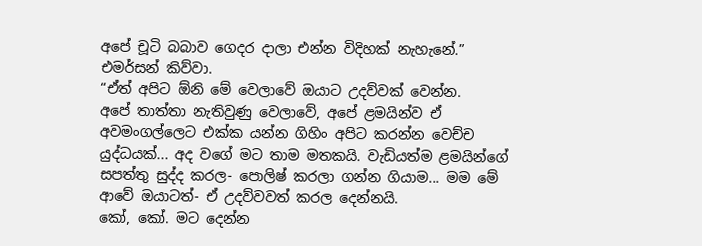අපේ චූටි බබාව ගෙදර දාලා එන්න විදිහක් නැහැනේ.” එමර්සන් කිව්වා.
“ඒත් අපිට ඕනි මේ වෙලාවේ ඔයාට උදව්වක් වෙන්න.
අපේ තාත්තා නැතිවුණු වෙලාවේ, අපේ ළමයින්ව ඒ අවමංගල්ලෙට එක්ක යන්න ගිහිං අපිට කරන්න වෙච්ච යුද්ධයක්... අද වගේ මට තාම මතකයි. වැඩියත්ම ළමයින්ගේ සපත්තු සුද්ද කරල- පොලිෂ් කරලා ගන්න ගියාම... මම මේ ආවේ ඔයාටත්- ඒ උදව්වවත් කරල දෙන්නයි.
කෝ, කෝ. මට දෙන්න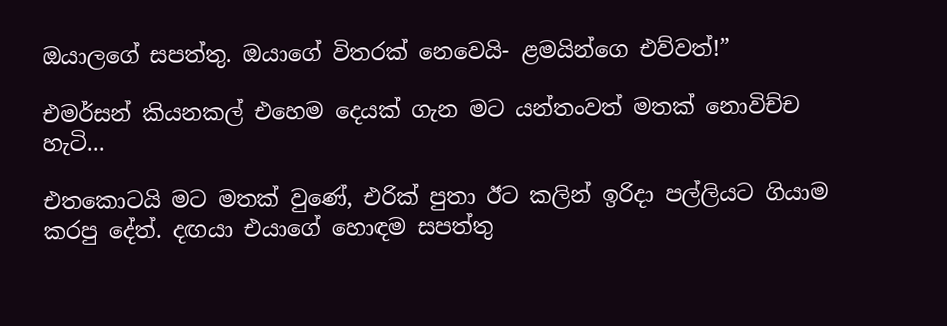ඔයාලගේ සපත්තු. ඔයාගේ විතරක් නෙවෙයි- ළමයින්ගෙ එව්වත්!”

එමර්සන් කියනකල් එහෙම දෙයක් ගැන මට යන්තංවත් මතක් නොවිච්ච හැටි...

එතකොටයි මට මතක් වුණේ, එරික් පුතා ඊට කලින් ඉරිදා පල්ලියට ගියාම කරපු දේත්. දඟයා එයාගේ හොඳම සපත්තු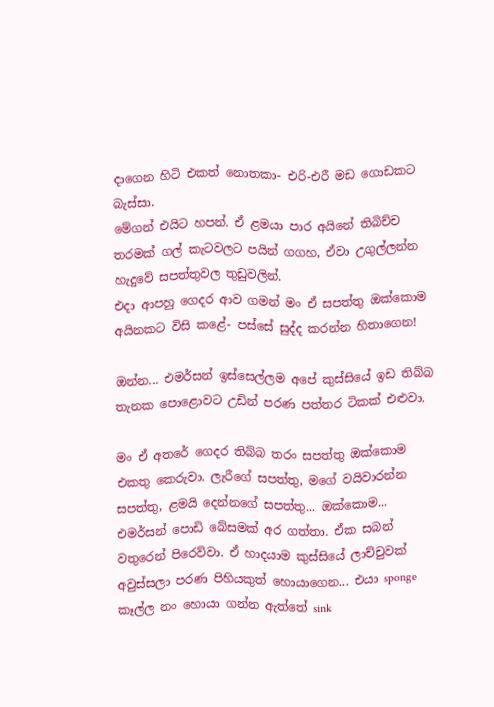දාගෙන හිටි එකත් නොතකා- එරි-එරී මඩ ගොඩකට බැස්සා.
මේගන් එයිට හපන්. ඒ ළමයා පාර අයිනේ තිබිච්ච තරමක් ගල් කැටවලට පයින් ගගහ, ඒවා උගුල්ලන්න හැදුවේ සපත්තුවල තුඩුවලින්.
එදා ආපහු ගෙදර ආව ගමන් මං ඒ සපත්තු ඔක්කොම අයිනකට විසි කළේ- පස්සේ සුද්ද කරන්න හිතාගෙන!

ඔන්න... එමර්සන් ඉස්සෙල්ලම අපේ කුස්සියේ ඉඩ තිබ්බ තැනක පොළොවට උඩින් පරණ පත්තර ටිකක් එළුවා.

මං ඒ අතරේ ගෙදර තිබ්බ තරං සපත්තු ඔක්කොම එකතු කෙරුවා. ලැරීගේ සපත්තු, මගේ වයිවාරන්න සපත්තු, ළමයි දෙන්නගේ සපත්තු... ඔක්කොම...
එමර්සන් පොඩි බේසමක් අර ගත්තා. ඒක සබන් වතුරෙන් පිරෙව්වා. ඒ හාදයාම කුස්සියේ ලාච්චුවක් අවුස්සලා පරණ පිහියකුත් හොයාගෙන... එයා sponge කෑල්ල නං හොයා ගන්න ඇත්තේ sink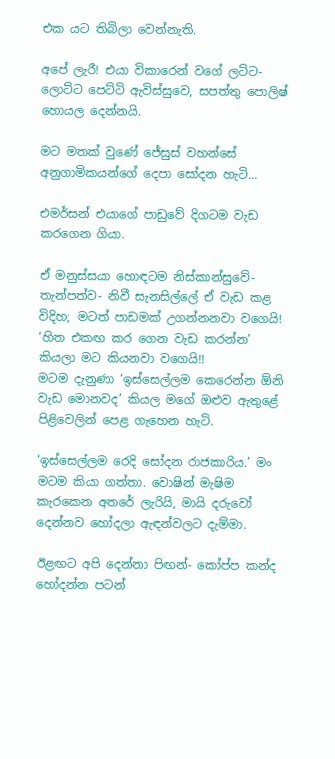එක යට තිබිලා වෙන්නැති.

අපේ ලැරී! එයා විකාරෙන් වගේ ලට්ට-ලොට්ට පෙට්ටි ඇවිස්සුවෙ, සපත්තු පොලිෂ් හොයල දෙන්නයි.

මට මතක් වුණේ ජේසුස් වහන්සේ අනුගාමිකයන්ගේ දෙපා සෝදන හැටි...

එමර්සන් එයාගේ පාඩුවේ දිගටම වැඩ කරගෙන ගියා.

ඒ මනුස්සයා හොඳටම නිස්කාන්සුවේ- තැන්පත්ව- නිවී සැනසිල්ලේ ඒ වැඩ කළ විදිහ; මටත් පාඩමක් උගන්නනවා වගෙයි!
‘හිත එකඟ කර ගෙන වැඩ කරන්න’ කියලා මට කියනවා වගෙයි!!
මටම දැනුණා ‘ඉස්සෙල්ලම කෙරෙන්න ඕනි වැඩ මොනවද’ කියල මගේ ඔළුව ඇතුළේ පිළිවෙලින් පෙළ ගැහෙන හැටි.

‘ඉස්සෙල්ලම රෙදි සෝදන රාජකාරිය.’ මං මටම කියා ගත්තා. වොෂින් මැෂිම කැරකෙන අතරේ ලැරියි, මායි දරුවෝ දෙන්නව හෝදලා ඇඳන්වලට දැම්මා.

ඊළඟට අපි දෙන්නා පිඟන්- කෝප්ප කන්ද හෝදන්න පටන්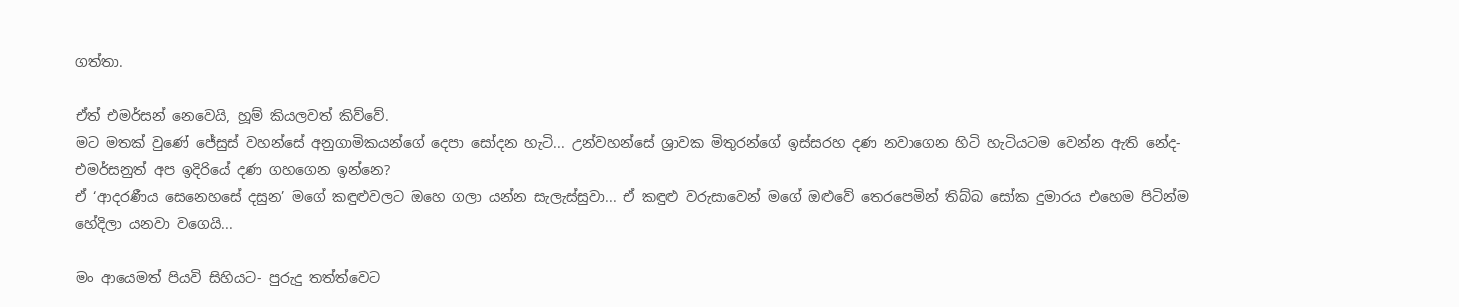ගත්තා.

ඒත් එමර්සන් නෙවෙයි, හූම් කියලවත් කිව්වේ.
මට මතක් වුණේ ජේසුස් වහන්සේ අනුගාමිකයන්ගේ දෙපා සෝදන හැටි... උන්වහන්සේ ශ්‍රාවක මිතුරන්ගේ ඉස්සරහ දණ නවාගෙන හිටි හැටියටම වෙන්න ඇති නේද- එමර්සනුත් අප ඉදිරියේ දණ ගහගෙන ඉන්නෙ?
ඒ ‘ආදරණීය සෙනෙහසේ දසුන’ මගේ කඳුළුවලට ඔහෙ ගලා යන්න සැලැස්සුවා... ඒ කඳුළු වරුසාවෙන් මගේ ඔළුවේ තෙරපෙමින් තිබ්බ සෝක දුමාරය එහෙම පිටින්ම හේදිලා යනවා වගෙයි...

මං ආයෙමත් පියවි සිහියට- පුරුදු තත්ත්වෙට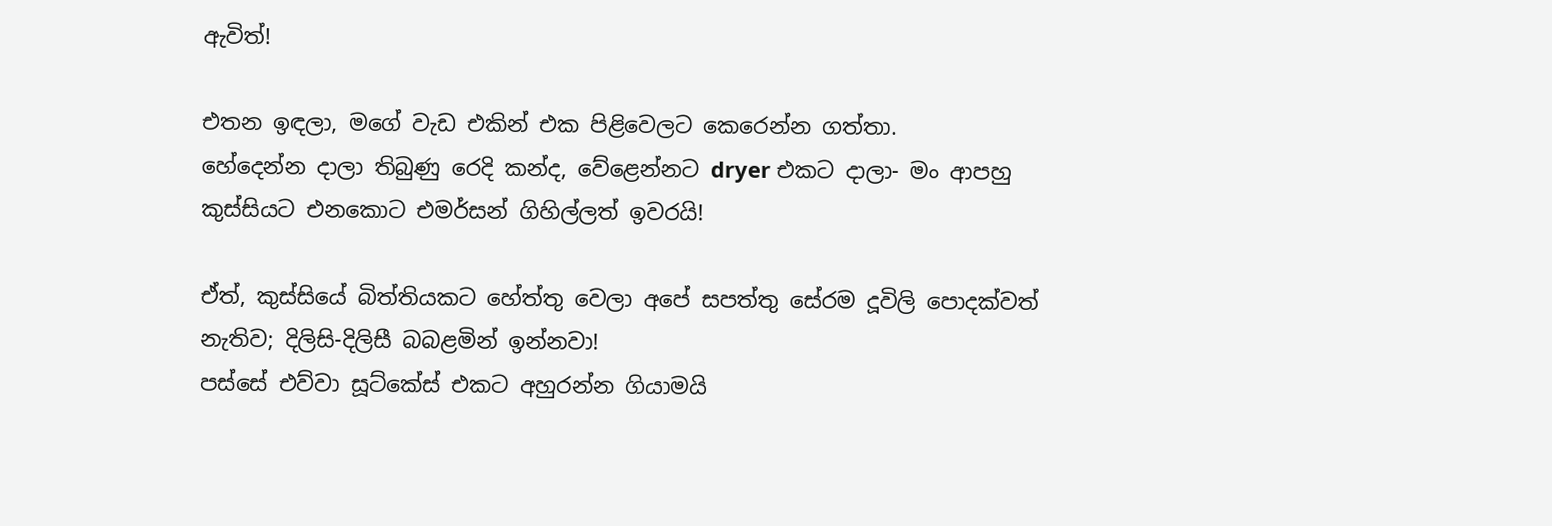ඇවිත්!

එතන ඉඳලා, මගේ වැඩ එකින් එක පිළිවෙලට කෙරෙන්න ගත්තා.
හේදෙන්න දාලා තිබුණු රෙදි කන්ද, වේළෙන්නට dryer එකට දාලා- මං ආපහු කුස්සියට එනකොට එමර්සන් ගිහිල්ලත් ඉවරයි!

ඒත්, කුස්සියේ බිත්තියකට හේත්තු වෙලා අපේ සපත්තු සේරම දූවිලි පොදක්වත් නැතිව; දිලිසි-දිලිසී බබළමින් ඉන්නවා!
පස්සේ එව්වා සූට්කේස් එකට අහුරන්න ගියාමයි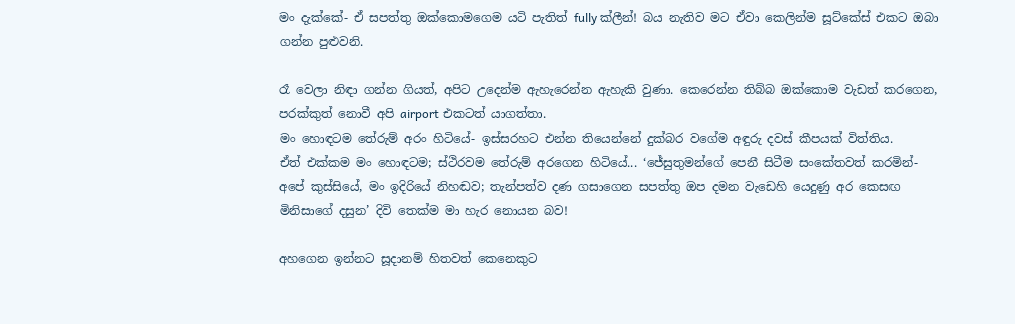මං දැක්කේ- ඒ සපත්තු ඔක්කොමගෙම යටි පැතිත් fully ක්ලීන්! බය නැතිව මට ඒවා කෙලින්ම සූට්කේස් එකට ඔබා ගන්න පුළුවනි.

රෑ වෙලා නිඳා ගන්න ගියත්, අපිට උදෙන්ම ඇහැරෙන්න ඇහැකි වුණා. කෙරෙන්න තිබ්බ ඔක්කොම වැඩත් කරගෙන, පරක්කුත් නොවී අපි airport එකටත් යාගත්තා.
මං හොඳටම තේරුම් අරං හිටියේ- ඉස්සරහට එන්න තියෙන්නේ දුක්බර වගේම අඳුරු දවස් කීපයක් විත්තිය.
ඒත් එක්කම මං හොඳටම; ස්ථිරවම තේරුම් අරගෙන හිටියේ... ‘ජේසුතුමන්ගේ පෙනී සිටීම සංකේතවත් කරමින්- අපේ කුස්සියේ, මං ඉදිරියේ නිහඬව; තැන්පත්ව දණ ගසාගෙන සපත්තු ඔප දමන වැඩෙහි යෙදුණු අර කෙසඟ මිනිසාගේ දසුන’ දිවි තෙක්ම මා හැර නොයන බව!

අහගෙන ඉන්නට සූදානම් හිතවත් කෙනෙකුට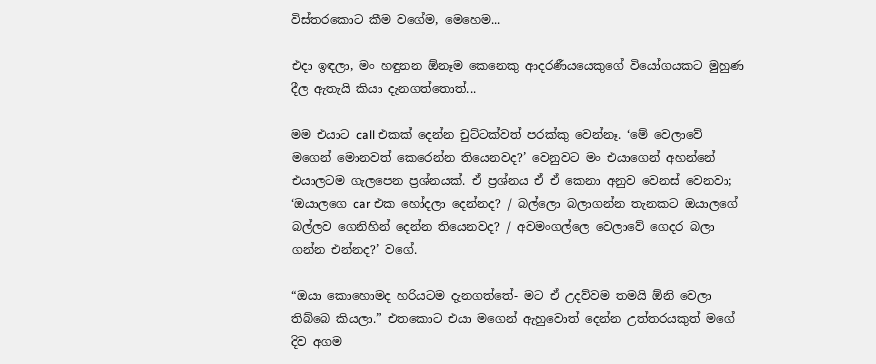විස්තරකොට කීම වගේම, මෙහෙම...

එදා ඉඳලා, මං හඳුනන ඕනෑම කෙනෙකු ආදරණීයයෙකුගේ වියෝගයකට මුහුණ දීල ඇතැයි කියා දැනගත්තොත්...

මම එයාට call එකක් දෙන්න චුට්ටක්වත් පරක්කු වෙන්නෑ. ‘මේ වෙලාවේ මගෙන් මොනවත් කෙරෙන්න තියෙනවද?’ වෙනුවට මං එයාගෙන් අහන්නේ එයාලටම ගැලපෙන ප්‍රශ්නයක්. ඒ ප්‍රශ්නය ඒ ඒ කෙනා අනුව වෙනස් වෙනවා;
‘ඔයාලගෙ car එක හෝදලා දෙන්නද? / බල්ලො බලාගන්න තැනකට ඔයාලගේ බල්ලව ගෙනිහින් දෙන්න තියෙනවද? / අවමංගල්ලෙ වෙලාවේ ගෙදර බලා ගන්න එන්නද?’ වගේ.

“ඔයා කොහොමද හරියටම දැනගත්තේ- මට ඒ උදව්වම තමයි ඕනි වෙලා තිබ්බෙ කියලා.” එතකොට එයා මගෙන් ඇහුවොත් දෙන්න උත්තරයකුත් මගේ දිව අගම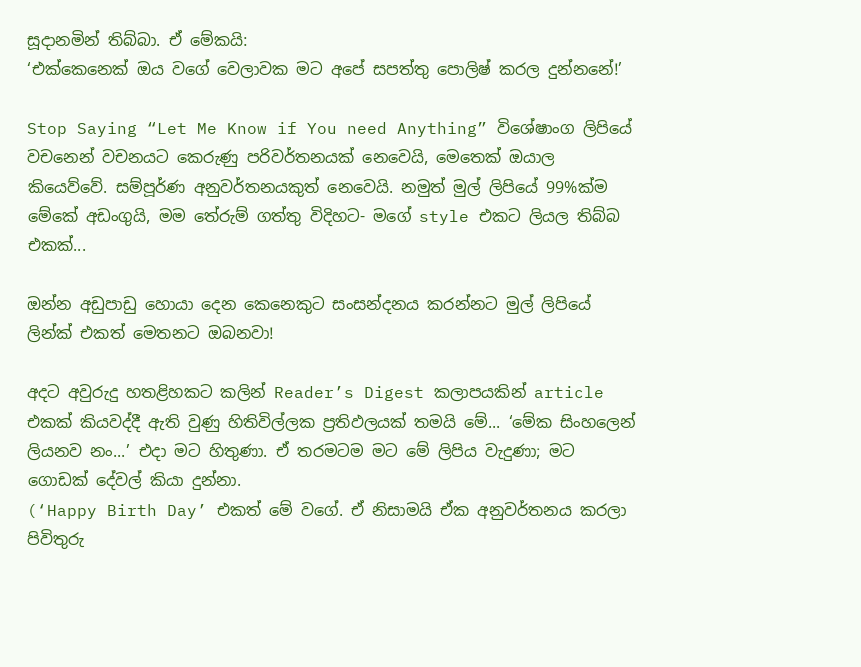සූදානමින් තිබ්බා. ඒ මේකයි:
‘එක්කෙනෙක් ඔය වගේ වෙලාවක මට අපේ සපත්තු පොලිෂ් කරල දුන්නනේ!’

Stop Saying “Let Me Know if You need Anything” විශේෂාංග ලිපියේ වචනෙන් වචනයට කෙරුණු පරිවර්තනයක් නෙවෙයි, මෙතෙක් ඔයාල කියෙව්වේ. සම්පූර්ණ අනුවර්තනයකුත් නෙවෙයි. නමුත් මුල් ලිපියේ 99%ක්ම මේකේ අඩංගුයි, මම තේරුම් ගත්තු විදිහට- මගේ style එකට ලියල තිබ්බ එකක්...

ඔන්න අඩුපාඩු හොයා දෙන කෙනෙකුට සංසන්දනය කරන්නට මුල් ලිපියේ ලින්ක් එකත් මෙතනට ඔබනවා!

අදට අවුරුදු හතළිහකට කලින් Reader’s Digest කලාපයකින් article එකක් කියවද්දී ඇති වුණු හිතිවිල්ලක ප්‍රතිඵලයක් තමයි මේ... ‘මේක සිංහලෙන් ලියනව නං...’ එදා මට හිතුණා. ඒ තරමටම මට මේ ලිපිය වැදුණා; මට ගොඩක් දේවල් කියා දුන්නා.
(‘Happy Birth Day’ එකත් මේ වගේ. ඒ නිසාමයි ඒක අනුවර්තනය කරලා පිවිතුරු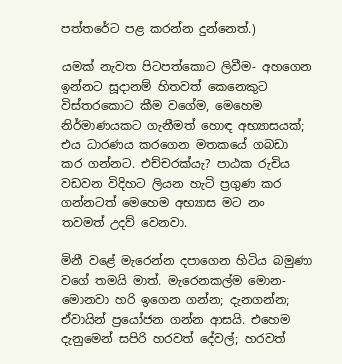පත්තරේට පළ කරන්න දුන්නෙත්.)

යමක් නැවත පිටපත්කොට ලිවීම- අහගෙන ඉන්නට සූදානම් හිතවත් කෙනෙකුට විස්තරකොට කීම වගේම, මෙහෙම නිර්මාණයකට ගැනීමත් හොඳ අභ්‍යාසයක්; එය ධාරණය කරගෙන මතකයේ ගබඩා කර ගන්නට. එච්චරක්යැ? පාඨක රුචිය වඩවන විදිහට ලියන හැටි ප්‍රගුණ කර ගන්නටත් මෙහෙම අභ්‍යාස මට නං තවමත් උදව් වෙනවා.

මිනී වළේ මැරෙන්න දපාගෙන හිටිය බමුණා වගේ තමයි මාත්. මැරෙනකල්ම මොන-මොනවා හරි ඉගෙන ගන්න; දැනගන්න; ඒවායින් ප්‍රයෝජන ගන්න ආසයි. එහෙම දැනුමෙන් සපිරි හරවත් දේවල්; හරවත්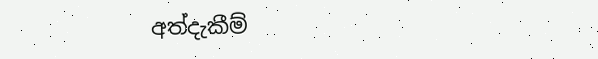අත්දැකීම්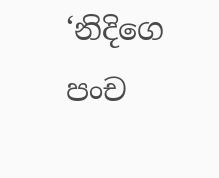‘නිදිගෙ පංච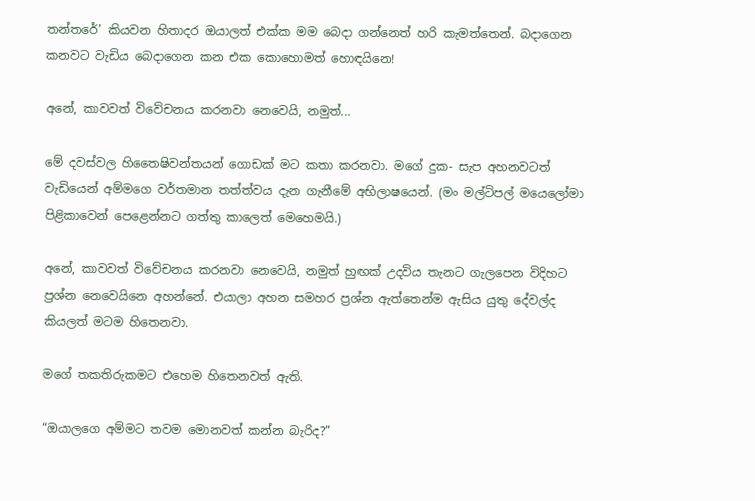තන්තරේ’ කියවන හිතාදර ඔයාලත් එක්ක මම බෙදා ගන්නෙත් හරි කැමත්තෙන්. බදාගෙන කනවට වැඩිය බෙදාගෙන කන එක කොහොමත් හොඳයිනෙ!

අනේ, කාවවත් විවේචනය කරනවා නෙවෙයි, නමුත්...

මේ දවස්වල හිතෛෂිවන්තයන් ගොඩක් මට කතා කරනවා. මගේ දුක- සැප අහනවටත් වැඩියෙන් අම්මගෙ වර්තමාන තත්ත්වය දැන ගැනීමේ අභිලාෂයෙන්. (මං මල්ටිපල් මයෙලෝමා පිළිකාවෙන් පෙළෙන්නට ගත්තු කාලෙත් මෙහෙමයි.)

අනේ, කාවවත් විවේචනය කරනවා නෙවෙයි, නමුත් හුඟක් උදවිය තැනට ගැලපෙන විදිහට ප්‍රශ්න නෙවෙයිනෙ අහන්නේ. එයාලා අහන සමහර ප්‍රශ්න ඇත්තෙන්ම ඇසිය යුතු දේවල්ද කියලත් මටම හිතෙනවා.

මගේ තකතිරුකමට එහෙම හිතෙනවත් ඇති.

“ඔයාලගෙ අම්මට තවම මොනවත් කන්න බැරිද?”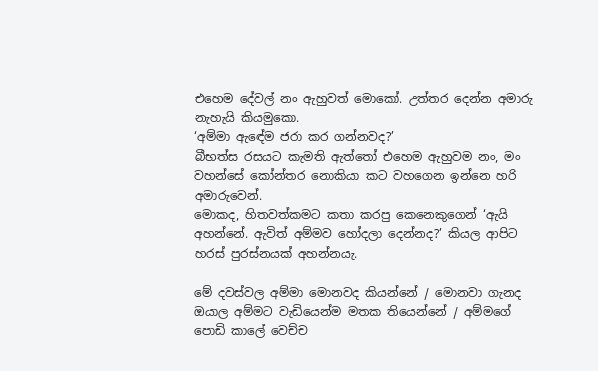එහෙම දේවල් නං ඇහුවත් මොකෝ. උත්තර දෙන්න අමාරු නැහැයි කියමුකො.
‘අම්මා ඇඳේම ජරා කර ගන්නවද?’
බීභත්ස රසයට කැමති ඇත්තෝ එහෙම ඇහුවම නං, මං වහන්සේ කෝන්තර නොකියා කට වහගෙන ඉන්නෙ හරි අමාරුවෙන්.
මොකද, හිතවත්කමට කතා කරපු කෙනෙකුගෙන් ‘ඇයි අහන්නේ. ඇවිත් අම්මව හෝදලා දෙන්නද?’ කියල ආපිට හරස් පුරස්නයක් අහන්නයැ.

මේ දවස්වල අම්මා මොනවද කියන්නේ / මොනවා ගැනද ඔයාල අම්මට වැඩියෙන්ම මතක තියෙන්නේ / අම්මගේ පොඩි කාලේ වෙච්ච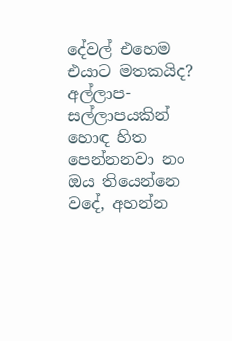දේවල් එහෙම එයාට මතකයිද?
අල්ලාප-සල්ලාපයකින් හොඳ හිත පෙන්නනවා නං ඔය තියෙන්නෙ වදේ, අහන්න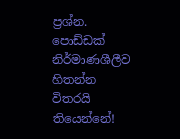ප්‍රශ්න. පොඩ්ඩක් නිර්මාණශීලීව හිතන්න විතරයි තියෙන්නේ!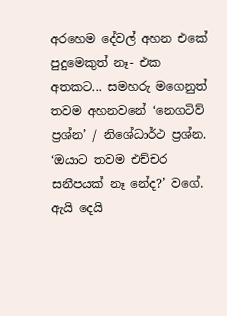අරහෙම දේවල් අහන එකේ පුදුමෙකුත් නෑ- එක අතකට... සමහරු මගෙනුත් තවම අහනවනේ ‘නෙගටිව් ප්‍රශ්න’ / නිශේධාර්ථ ප්‍රශ්න. ‘ඔයාට තවම එච්චර සනීපයක් නෑ නේද?’ වගේ.
ඇයි දෙයි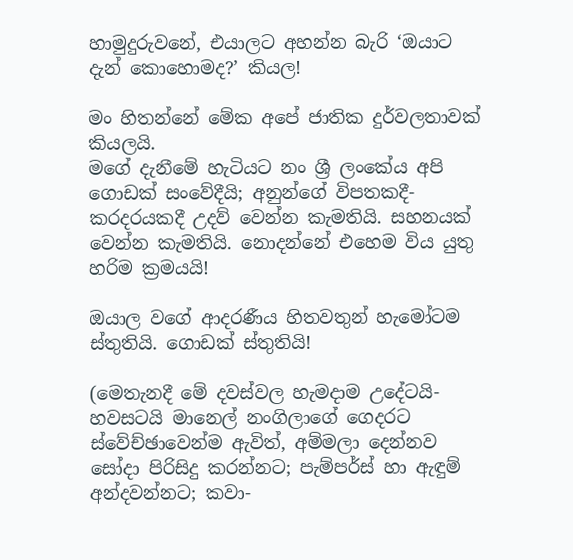හාමුදුරුවනේ, එයාලට අහන්න බැරි ‘ඔයාට දැන් කොහොමද?’ කියල!

මං හිතන්නේ මේක අපේ ජාතික දුර්වලතාවක් කියලයි.
මගේ දැනීමේ හැටියට නං ශ්‍රී ලංකේය අපි ගොඩක් සංවේදීයි; අනුන්ගේ විපතකදී- කරදරයකදී උදව් වෙන්න කැමතියි. සහනයක් වෙන්න කැමතියි. නොදන්නේ එහෙම විය යුතු හරිම ක්‍රමයයි!

ඔයාල වගේ ආදරණීය හිතවතුන් හැමෝටම ස්තුතියි. ගොඩක් ස්තුතියි!

(මෙතැනදී මේ දවස්වල හැමදාම උදේටයි- හවසටයි මානෙල් නංගිලාගේ ගෙදරට ස්වේච්ඡාවෙන්ම ඇවිත්, අම්මලා දෙන්නව සෝදා පිරිසිදු කරන්නට; පැම්පර්ස් හා ඇඳුම් අන්දවන්නට; කවා-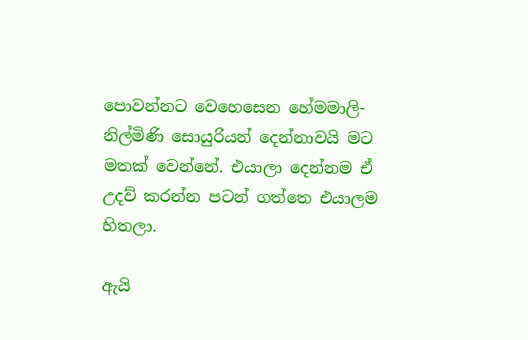පොවන්නට වෙහෙසෙන හේමමාලි- නිල්මිණි සොයුරියන් දෙන්නාවයි මට මතක් වෙන්නේ. එයාලා දෙන්නම ඒ උදව් කරන්න පටන් ගත්තෙ එයාලම හිතලා.

ඇයි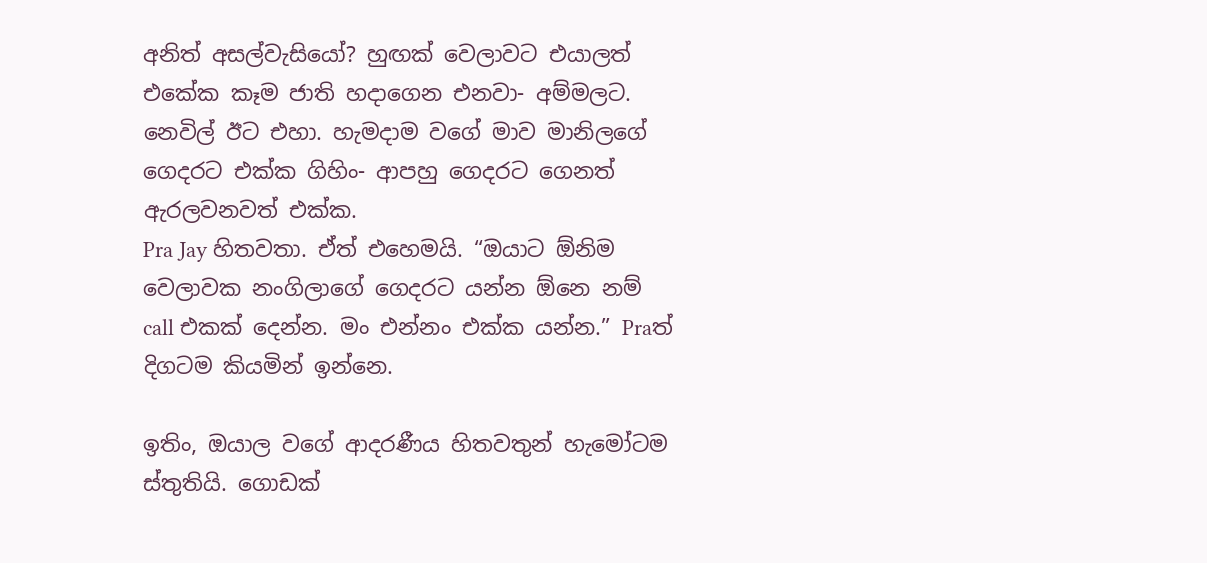අනිත් අසල්වැසියෝ? හුඟක් වෙලාවට එයාලත් එකේක කෑම ජාති හදාගෙන එනවා- අම්මලට.
නෙවිල් ඊට එහා. හැමදාම වගේ මාව මානිලගේ ගෙදරට එක්ක ගිහිං- ආපහු ගෙදරට ගෙනත් ඇරලවනවත් එක්ක.
Pra Jay හිතවතා. ඒත් එහෙමයි. “ඔයාට ඕනිම වෙලාවක නංගිලාගේ ගෙදරට යන්න ඕනෙ නම් call එකක් දෙන්න. මං එන්නං එක්ක යන්න.” Praත් දිගටම කියමින් ඉන්නෙ.

ඉතිං, ඔයාල වගේ ආදරණීය හිතවතුන් හැමෝටම ස්තුතියි. ගොඩක්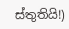ස්තුතියි!)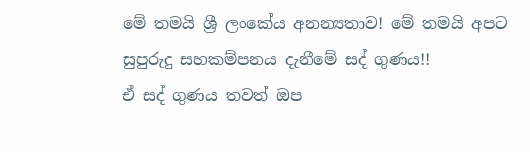මේ තමයි ශ්‍රී ලංකේය අනන්‍යතාව! මේ තමයි අපට සුපුරුදු සහකම්පනය දැනීමේ සද් ගුණය!!
ඒ සද් ගුණය තවත් ඔප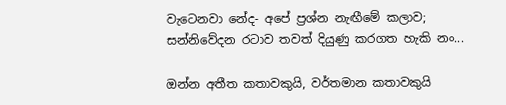වැටෙනවා නේද- අපේ ප්‍රශ්න නැඟීමේ කලාව; සන්නිවේදන රටාව තවත් දියුණු කරගත හැකි නං...

ඔන්න අතීත කතාවකුයි, වර්තමාන කතාවකුයි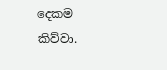දෙකම කිව්වා.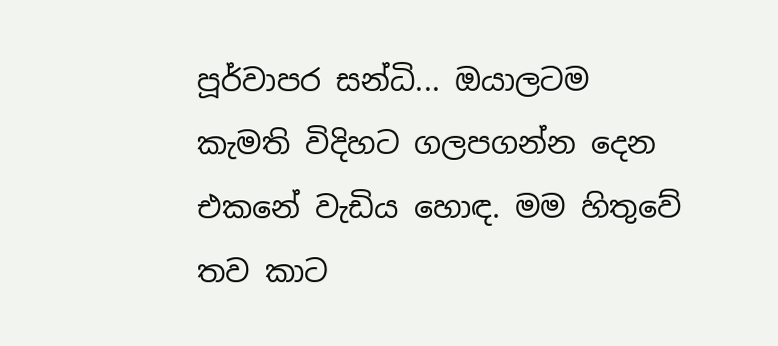පූර්වාපර සන්ධි... ඔයාලටම කැමති විදිහට ගලපගන්න දෙන එකනේ වැඩිය හොඳ. මම හිතුවේ තව කාට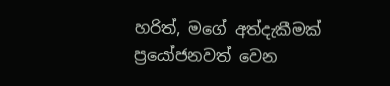හරිත්, මගේ අත්දැකීමක් ප්‍රයෝජනවත් වෙන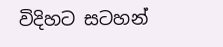විදිහට සටහන්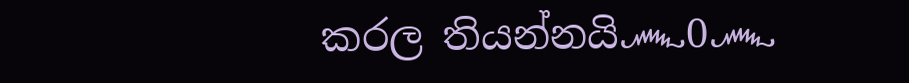කරල තියන්නයි෴0෴